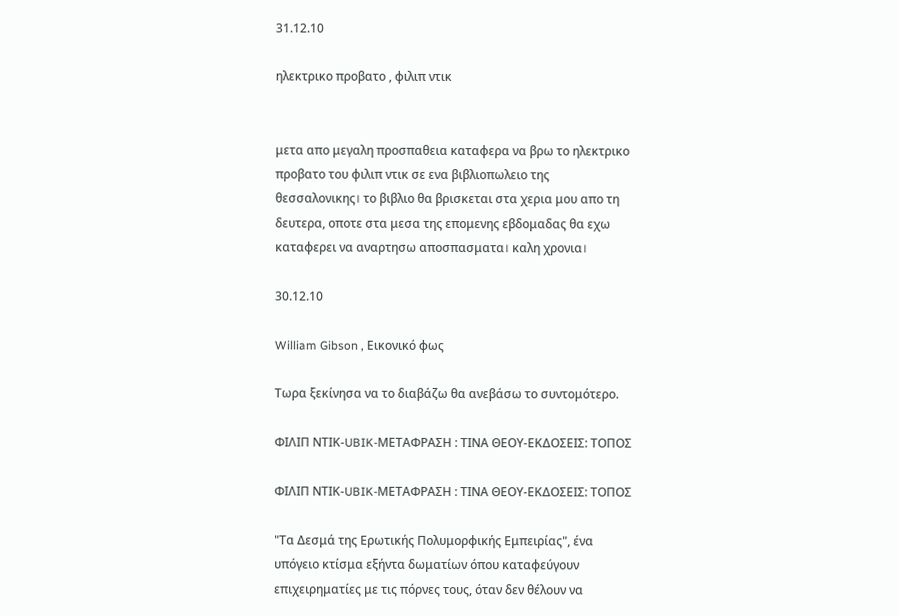31.12.10

ηλεκτρικο προβατο , φιλιπ ντικ


μετα απο μεγαλη προσπαθεια καταφερα να βρω το ηλεκτρικο προβατο του φιλιπ ντικ σε ενα βιβλιοπωλειο της θεσσαλονικης। το βιβλιο θα βρισκεται στα χερια μου απο τη δευτερα, οποτε στα μεσα της επομενης εβδομαδας θα εχω καταφερει να αναρτησω αποσπασματα। καλη χρονια।

30.12.10

William Gibson , Εικονικό φως

Τωρα ξεκίνησα να το διαβάζω θα ανεβάσω το συντομότερο.

ΦΙΛΙΠ ΝΤΙΚ-UBIK-ΜΕΤΑΦΡΑΣΗ : ΤΙΝΑ ΘΕΟΥ-ΕΚΔΟΣΕΙΣ: ΤΟΠΟΣ

ΦΙΛΙΠ ΝΤΙΚ-UBIK-ΜΕΤΑΦΡΑΣΗ : ΤΙΝΑ ΘΕΟΥ-ΕΚΔΟΣΕΙΣ: ΤΟΠΟΣ

"Τα Δεσμά της Ερωτικής Πολυμορφικής Εμπειρίας", ένα υπόγειο κτίσμα εξήντα δωματίων όπου καταφεύγουν επιχειρηματίες με τις πόρνες τους, όταν δεν θέλουν να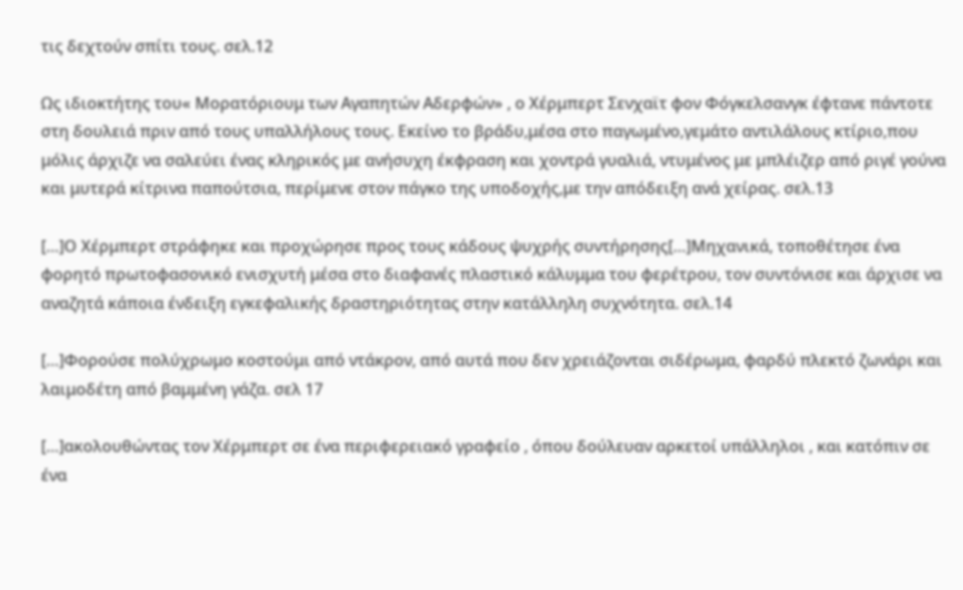τις δεχτούν σπίτι τους. σελ.12

Ως ιδιοκτήτης του« Μορατόριουμ των Αγαπητών Αδερφών» , ο Χέρμπερτ Σενχαϊτ φον Φόγκελσανγκ έφτανε πάντοτε στη δουλειά πριν από τους υπαλλήλους τους. Εκείνο το βράδυ,μέσα στο παγωμένο,γεμάτο αντιλάλους κτίριο,που μόλις άρχιζε να σαλεύει ένας κληρικός με ανήσυχη έκφραση και χοντρά γυαλιά, ντυμένος με μπλέιζερ από ριγέ γούνα και μυτερά κίτρινα παπούτσια, περίμενε στον πάγκο της υποδοχής,με την απόδειξη ανά χείρας. σελ.13

[…]Ο Χέρμπερτ στράφηκε και προχώρησε προς τους κάδους ψυχρής συντήρησης[…]Μηχανικά, τοποθέτησε ένα φορητό πρωτοφασονικό ενισχυτή μέσα στο διαφανές πλαστικό κάλυμμα του φερέτρου, τον συντόνισε και άρχισε να αναζητά κάποια ένδειξη εγκεφαλικής δραστηριότητας στην κατάλληλη συχνότητα. σελ.14

[…]Φορούσε πολύχρωμο κοστούμι από ντάκρον, από αυτά που δεν χρειάζονται σιδέρωμα, φαρδύ πλεκτό ζωνάρι και λαιμοδέτη από βαμμένη γάζα. σελ 17

[…]ακολουθώντας τον Χέρμπερτ σε ένα περιφερειακό γραφείο , όπου δούλευαν αρκετοί υπάλληλοι , και κατόπιν σε ένα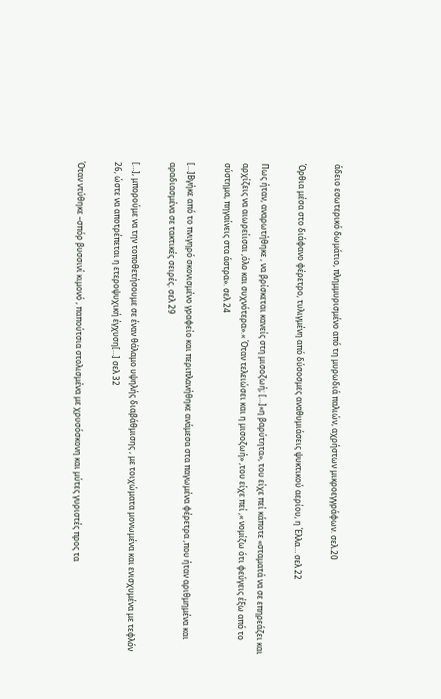άδειο εσωτερικό δωμάτιο, πλημμυρισμένο από τη μυρωδιά παλιών, αχρήστων μικροεγγράφων. σελ.20

Όρθια μέσα στο διάφανο φέρετρο, τυλιγμένη από δύσοσμες αναθυμιάσεις ψυκτικού αερίου, η Έλλα… σελ 22

Πως ήταν, αναρωτήθηκε , να βρίσκεται κανείς στη μισοζωή; […]«η βαρύτητα», του είχε πεί κάποτε «σταματά να σε επηρεάζει και αρχίζεις να αιωρείισαι ,όλο και συχνότερα».« Όταν τελειώσει και η μισοζωή» ,του είχε πεί ,« νομίζω ότι φεύγεις έξω από το σύστημα, πηγαίνεις στα άστρα». σελ 24

[…]Βγήκε από το πνιγηρό σκονισμένο γραφείο και περιπλανήθηκε ανάμεσα στα παγωμένα φέρετρα ,που ήταν αριθμημένα και αραδιασμένα σε τακτικές σειρές. σελ 29

[…], μπορούμε να την τοποθετήσουμε σε έναν θάλαμο υψηλής διαβάθμισης , με τοιχώματα μονωμένα και ενισχυμένα με τεφλόν 26, ώστε να αποτρέπεται η ετεροψυχική έγχυση[…] σελ 32

Όταν ντύθηκε –σπόρ βυσσινί κιμονό , παπούτσια στολισμένα με χρυσόσκονη και μύτες γυριστές προς τα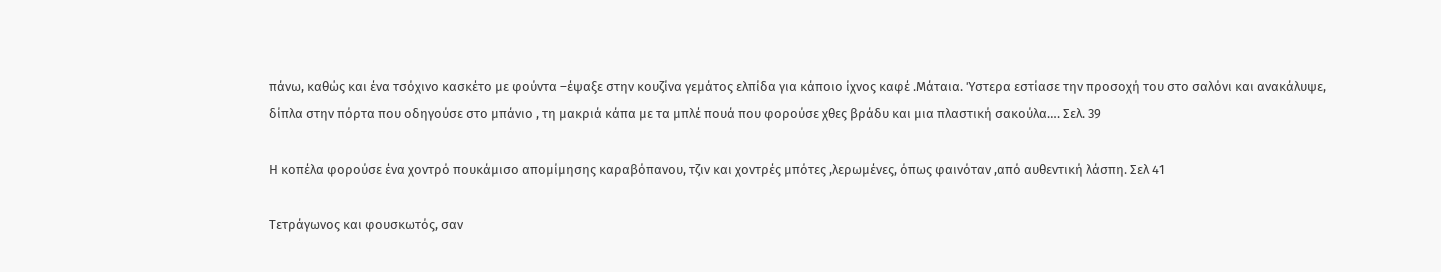πάνω, καθώς και ένα τσόχινο κασκέτο με φούντα –έψαξε στην κουζίνα γεμάτος ελπίδα για κάποιο ίχνος καφέ .Μάταια. Ύστερα εστίασε την προσοχή του στο σαλόνι και ανακάλυψε, δίπλα στην πόρτα που οδηγούσε στο μπάνιο , τη μακριά κάπα με τα μπλέ πουά που φορούσε χθες βράδυ και μια πλαστική σακούλα…. Σελ. 39

Η κοπέλα φορούσε ένα χοντρό πουκάμισο απομίμησης καραβόπανου, τζιν και χοντρές μπότες ,λερωμένες, όπως φαινόταν ,από αυθεντική λάσπη. Σελ 41

Τετράγωνος και φουσκωτός, σαν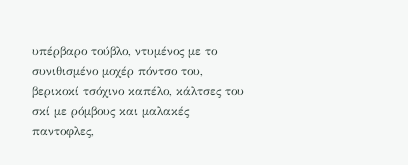υπέρβαρο τούβλο, ντυμένος με το συνιθισμένο μοχέρ πόντσο του, βερικοκί τσόχινο καπέλο, κάλτσες του σκί με ρόμβους και μαλακές παντοφλες,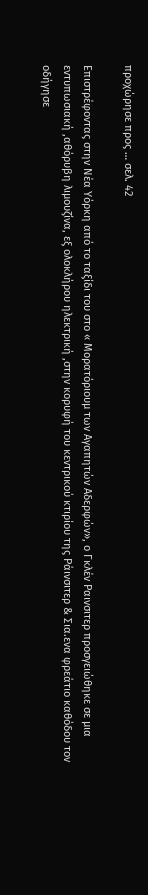προχώρησε προς … σελ. 42

Επιστρέφοντας στην Νέα Υόρκη από το ταξίδι του στο « Μορατόριουμ των Αγαπητών Αδερφών», ο Γκλέν Ραινσιτερ προσγειώθηκε σε μια εντυπωσιακή ,αθόρυβη λιμουζίνα, εξ ολοκλήρου ηλεκτρική ,στην κορυφή του κεντρικού κτιρίου της Ράινσιτερ & Σια.ενα φρεάτιο καθόδου τον οδήγησε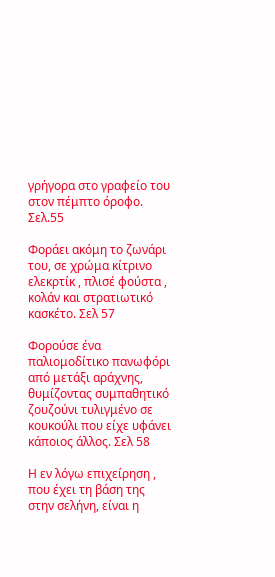γρήγορα στο γραφείο του στον πέμπτο όροφο. Σελ.55

Φοράει ακόμη το ζωνάρι του, σε χρώμα κίτρινο ελεκρτίκ , πλισέ φούστα , κολάν και στρατιωτικό κασκέτο. Σελ 57

Φορούσε ένα παλιομοδίτικο πανωφόρι από μετάξι αράχνης, θυμίζοντας συμπαθητικό ζουζούνι τυλιγμένο σε κουκούλι που είχε υφάνει κάποιος άλλος. Σελ 58

Η εν λόγω επιχείρηση , που έχει τη βάση της στην σελήνη, είναι η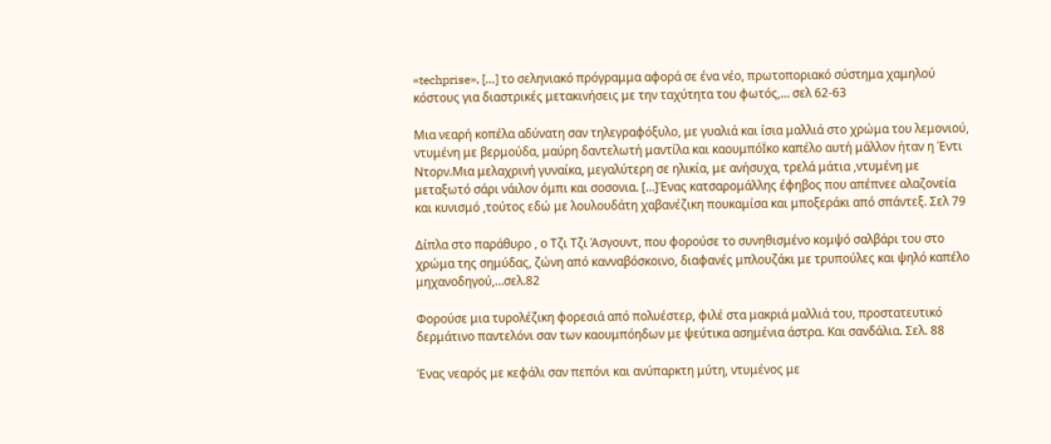«techprise», […] το σεληνιακό πρόγραμμα αφορά σε ένα νέο, πρωτοποριακό σύστημα χαμηλού κόστους για διαστρικές μετακινήσεις με την ταχύτητα του φωτός,… σελ 62-63

Μια νεαρή κοπέλα αδύνατη σαν τηλεγραφόξυλο, με γυαλιά και ίσια μαλλιά στο χρώμα του λεμονιού, ντυμένη με βερμούδα, μαύρη δαντελωτή μαντίλα και καουμπόΪκο καπέλο αυτή μάλλον ήταν η Έντι Ντορν.Μια μελαχρινή γυναίκα, μεγαλύτερη σε ηλικία, με ανήσυχα, τρελά μάτια ,ντυμένη με μεταξωτό σάρι νάιλον όμπι και σοσονια. […]Ένας κατσαρομάλλης έφηβος που απέπνεε αλαζονεία και κυνισμό ,τούτος εδώ με λουλουδάτη χαβανέζικη πουκαμίσα και μποξεράκι από σπάντεξ. Σελ 79

Δίπλα στο παράθυρο , ο Τζι Τζι Άσγουντ, που φορούσε το συνηθισμένο κομψό σαλβάρι του στο χρώμα της σημύδας, ζώνη από κανναβόσκοινο, διαφανές μπλουζάκι με τρυπούλες και ψηλό καπέλο μηχανοδηγού,…σελ.82

Φορούσε μια τυρολέζικη φορεσιά από πολυέστερ, φιλέ στα μακριά μαλλιά του, προστατευτικό δερμάτινο παντελόνι σαν των καουμπόηδων με ψεύτικα ασημένια άστρα. Και σανδάλια. Σελ. 88

Ένας νεαρός με κεφάλι σαν πεπόνι και ανύπαρκτη μύτη, ντυμένος με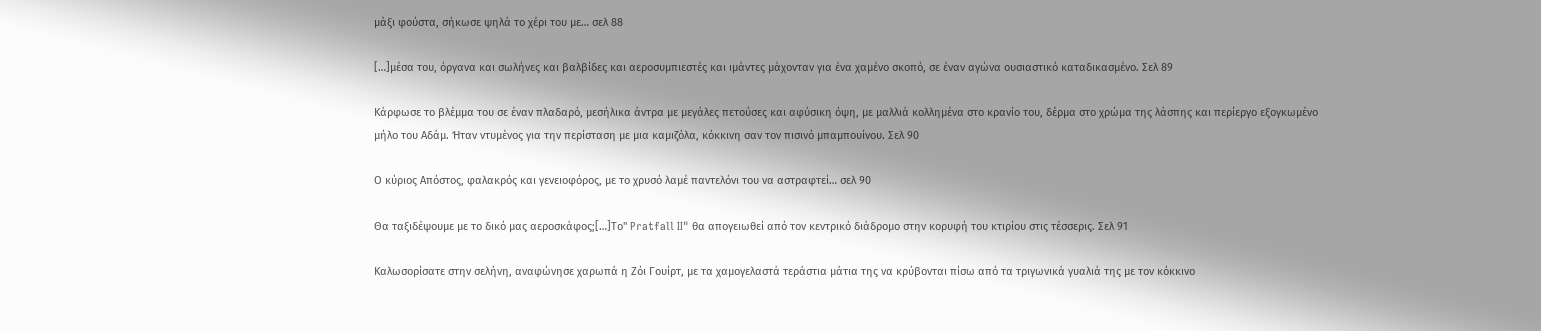μάξι φούστα, σήκωσε ψηλά το χέρι του με… σελ 88

[…]μέσα του, όργανα και σωλήνες και βαλβίδες και αεροσυμπιεστές και ιμάντες μάχονταν για ένα χαμένο σκοπό, σε έναν αγώνα ουσιαστικό καταδικασμένο. Σελ 89

Κάρφωσε το βλέμμα του σε έναν πλαδαρό, μεσήλικα άντρα με μεγάλες πετούσες και αφύσικη όψη, με μαλλιά κολλημένα στο κρανίο του, δέρμα στο χρώμα της λάσπης και περίεργο εξογκωμένο μήλο του Αδάμ. Ήταν ντυμένος για την περίσταση με μια καμιζόλα, κόκκινη σαν τον πισινό μπαμπουίνου. Σελ 90

Ο κύριος Απόστος, φαλακρός και γενειοφόρος, με το χρυσό λαμέ παντελόνι του να αστραφτεί… σελ 90

Θα ταξιδέψουμε με το δικό μας αεροσκάφος;[…]Το" Pratfall II" θα απογειωθεί από τον κεντρικό διάδρομο στην κορυφή του κτιρίου στις τέσσερις. Σελ 91

Καλωσορίσατε στην σελήνη, αναφώνησε χαρωπά η Ζόι Γουίρτ, με τα χαμογελαστά τεράστια μάτια της να κρύβονται πίσω από τα τριγωνικά γυαλιά της με τον κόκκινο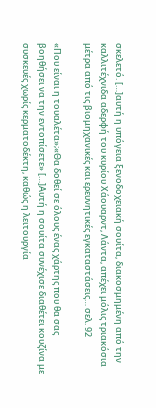σκελετό. […]αυτή η υπόγεια ξενοδοχειακή σουίτα, διακοσμημένη από την καλλιτέχνιδα αδερφή του κυρίου Χάουαρντ, Λάντα, απέχει μόλις τριακόσια μέτρα από τις βιομηχανικές και ερευνητικές εγκαταστάσεις… σελ. 92

«Που είναι η τουαλέτα»;«Θα δοθεί σε όλους ένας χάρτης που θα σας βοηθήσει να την εντοπίσετε» […]Αυτή η σουίτα συνέχισε διαθέτει κουζίνα με συσκευές χωρίς κερματοδέκτη, καθώς η λειτουργία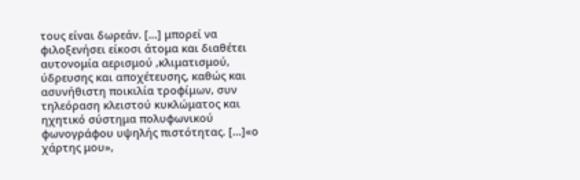τους είναι δωρεάν. […] μπορεί να φιλοξενήσει είκοσι άτομα και διαθέτει αυτονομία αερισμού ,κλιματισμού, ύδρευσης και αποχέτευσης, καθώς και ασυνήθιστη ποικιλία τροφίμων, συν τηλεόραση κλειστού κυκλώματος και ηχητικό σύστημα πολυφωνικού φωνογράφου υψηλής πιστότητας. […]«ο χάρτης μου»,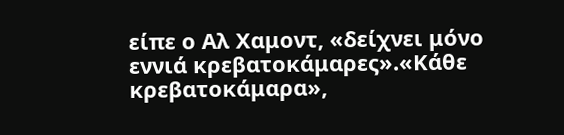είπε ο Αλ Χαμοντ, «δείχνει μόνο εννιά κρεβατοκάμαρες».«Κάθε κρεβατοκάμαρα»,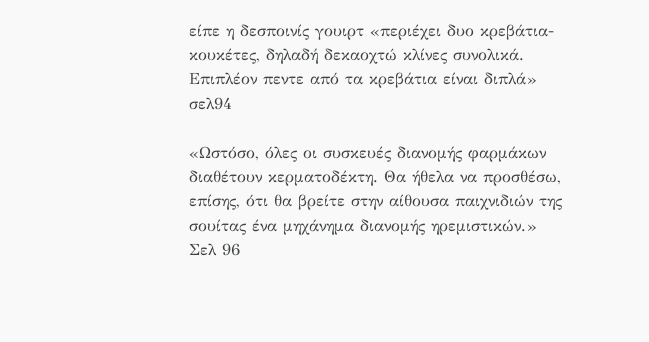είπε η δεσποινίς γουιρτ «περιέχει δυο κρεβάτια-κουκέτες, δηλαδή δεκαοχτώ κλίνες συνολικά. Επιπλέον πεντε από τα κρεβάτια είναι διπλά» σελ94

«Ωστόσο, όλες οι συσκευές διανομής φαρμάκων διαθέτουν κερματοδέκτη. Θα ήθελα να προσθέσω, επίσης, ότι θα βρείτε στην αίθουσα παιχνιδιών της σουίτας ένα μηχάνημα διανομής ηρεμιστικών.» Σελ 96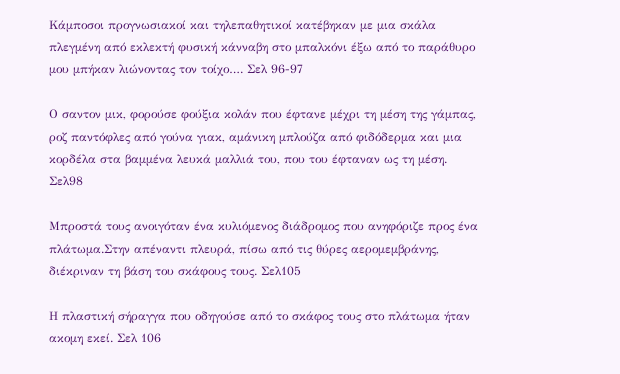Κάμποσοι προγνωσιακοί και τηλεπαθητικοί κατέβηκαν με μια σκάλα πλεγμένη από εκλεκτή φυσική κάνναβη στο μπαλκόνι έξω από το παράθυρο μου μπήκαν λιώνοντας τον τοίχο…. Σελ 96-97

Ο σαντον μικ, φορούσε φούξια κολάν που έφτανε μέχρι τη μέση της γάμπας, ροζ παντόφλες από γούνα γιακ, αμάνικη μπλούζα από φιδόδερμα και μια κορδέλα στα βαμμένα λευκά μαλλιά του, που του έφταναν ως τη μέση. Σελ98

Μπροστά τους ανοιγόταν ένα κυλιόμενος διάδρομος που ανηφόριζε προς ένα πλάτωμα.Στην απέναντι πλευρά, πίσω από τις θύρες αερομεμβράνης, διέκριναν τη βάση του σκάφους τους. Σελ105

Η πλαστική σήραγγα που οδηγούσε από το σκάφος τους στο πλάτωμα ήταν ακομη εκεί. Σελ 106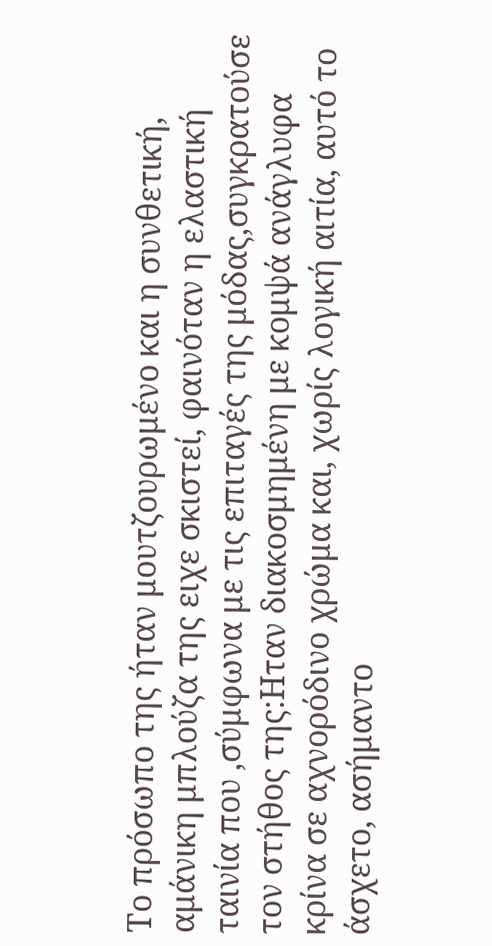Το πρόσωπο της ήταν μουτζουρωμένο και η συνθετική, αμάνικη μπλούζα της ειχε σκιστεί, φαινόταν η ελαστική ταινία που ,σύμφωνα με τις επιταγές της μόδας,συγκρατούσε τον στήθος της:Ηταν διακοσμημένη με κομψά ανάγλυφα κρίνα σε αχνορόδινο χρώμα και, χωρίς λογική αιτία, αυτό το άσχετο, ασήμαντο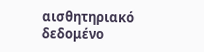αισθητηριακό δεδομένο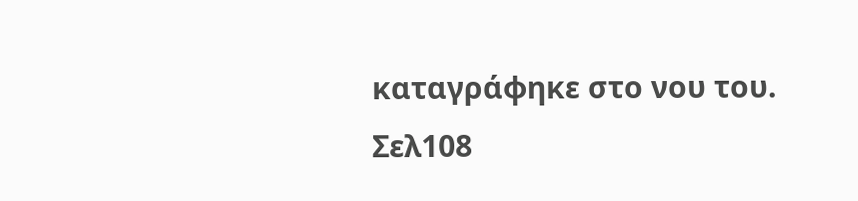καταγράφηκε στο νου του. Σελ108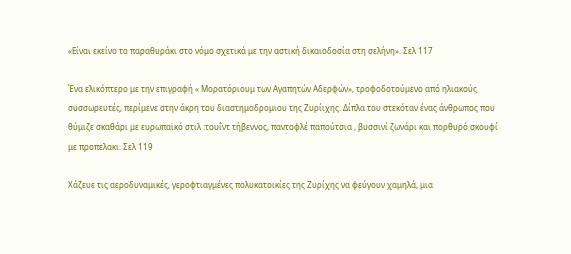«Είναι εκείνο το παραθυράκι στο νόμο σχετικά με την αστική δικαιοδοσία στη σελήνη». Σελ 117

Ένα ελικόπτερο με την επιγραφή « Μορατόριουμ των Αγαπητών Αδερφών», τροφοδοτούμενο από ηλιακούς συσσωρευτές, περίμενε στην άκρη του διαστημοδρομιου της Ζυρίιχης. Δίπλα του στεκόταν ένας άνθρωπος που θύμιζε σκαθάρι με ευρωπαϊκό στιλ :τουΐντ τήβεννος, παντοφλέ παπούτσια , βυσσινί ζωνάρι και πορθυρό σκουφί με προπελακι. Σελ 119

Χάζευε τις αεροδυναμικές, γεροφτιαγμένες πολυκατοικίες της Ζυρίχης να φεύγουν χαμηλά, μια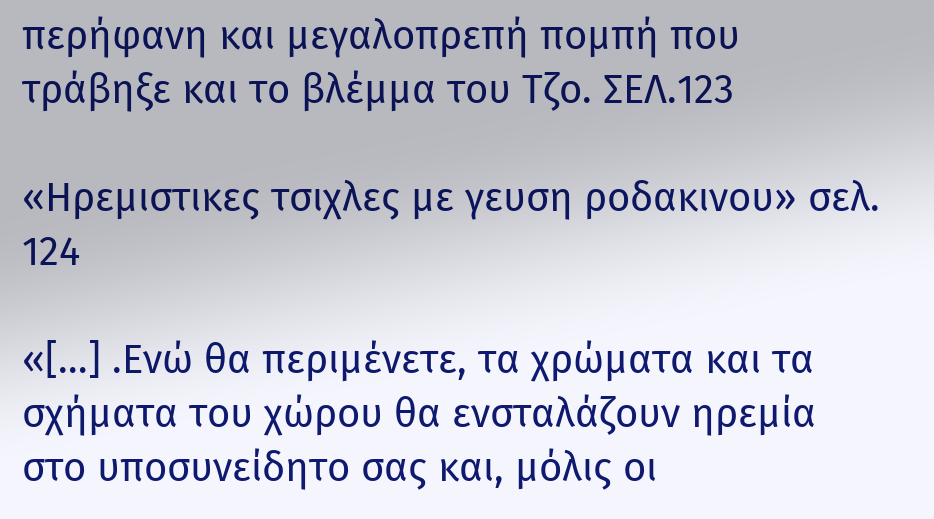περήφανη και μεγαλοπρεπή πομπή που τράβηξε και το βλέμμα του Τζο. ΣΕΛ.123

«Ηρεμιστικες τσιχλες με γευση ροδακινου» σελ. 124

«[…] .Ενώ θα περιμένετε, τα χρώματα και τα σχήματα του χώρου θα ενσταλάζουν ηρεμία στο υποσυνείδητο σας και, μόλις οι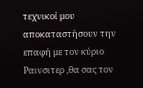τεχνικοί μου αποκαταστήσουν την επαφή με τον κύριο Ραινσιτερ ,θα σας τον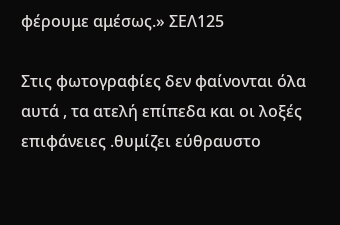φέρουμε αμέσως.» ΣΕΛ125

Στις φωτογραφίες δεν φαίνονται όλα αυτά , τα ατελή επίπεδα και οι λοξές επιφάνειες .θυμίζει εύθραυστο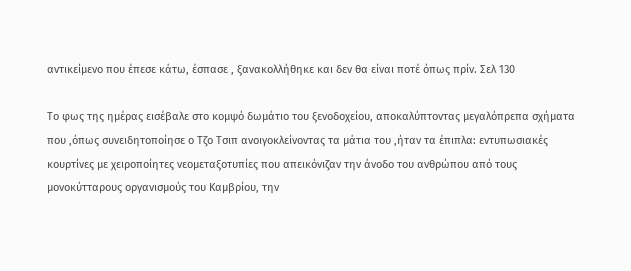αντικείμενο που έπεσε κάτω, έσπασε , ξανακολλήθηκε και δεν θα είναι ποτέ όπως πρίν. Σελ 130

Το φως της ημέρας εισέβαλε στο κομψό δωμάτιο του ξενοδοχείου, αποκαλύπτοντας μεγαλόπρεπα σχήματα που ,όπως συνειδητοποίησε ο Τζο Τσιπ ανοιγοκλείνοντας τα μάτια του ,ήταν τα έπιπλα: εντυπωσιακές κουρτίνες με χειροποίητες νεομεταξοτυπίες που απεικόνιζαν την άνοδο του ανθρώπου από τους μονοκύτταρους οργανισμούς του Καμβρίου, την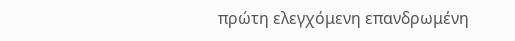πρώτη ελεγχόμενη επανδρωμένη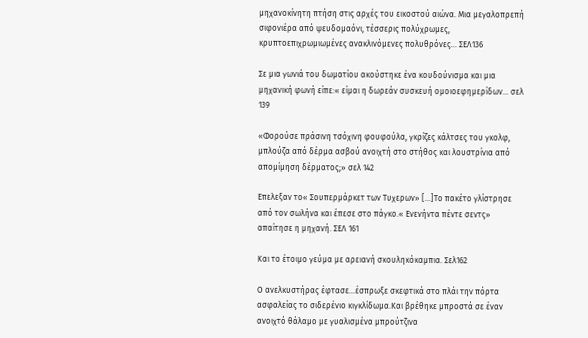μηχανοκίνητη πτήση στις αρχές του εικοστού αιώνα. Μια μεγαλοπρεπή σιφονιέρα από ψευδομαόνι, τέσσερις πολύχρωμες, κρυπτοεπιχρωμιωμένες ανακλινόμενες πολυθρόνες… ΣΕΛ136

Σε μια γωνιά του δωματίου ακούστηκε ένα κουδούνισμα και μια μηχανική φωνή είπε:« είμαι η δωρεάν συσκευή ομοιοεφημερίδων… σελ 139

«Φορούσε πράσινη τσόχινη φουφούλα, γκρίζες κάλτσες του γκολφ, μπλούζα από δέρμα ασβού ανοιχτή στο στήθος και λουστρίνια από απομίμηση δέρματος;» σελ 142

Επελεξαν το« Σουπερμάρκετ των Τυχερων» […]Το πακέτο γλίστρησε από τον σωλήνα και έπεσε στο πάγκο.« Ενενήντα πέντε σεντς» απαίτησε η μηχανή. ΣΕΛ 161

Και το έτοιμο γεύμα με αρειανή σκουληκόκαμπια. Σελ162

Ο ανελκυστήρας έφτασε…έσπρωξε σκεφτικά στο πλάι την πόρτα ασφαλείας το σιδερένιο κιγκλίδωμα.Και βρέθηκε μπροστά σε έναν ανοιχτό θάλαμο με γυαλισμένα μπρούτζινα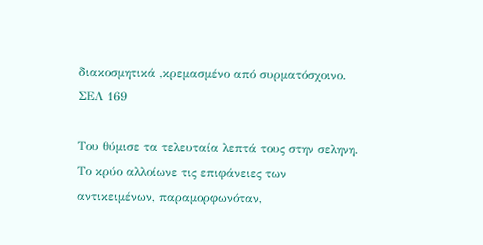διακοσμητικά ,κρεμασμένο από συρματόσχοινο. ΣΕΛ 169

Του θύμισε τα τελευταία λεπτά τους στην σεληνη. Το κρύο αλλοίωνε τις επιφάνειες των αντικειμένων, παραμορφωνόταν,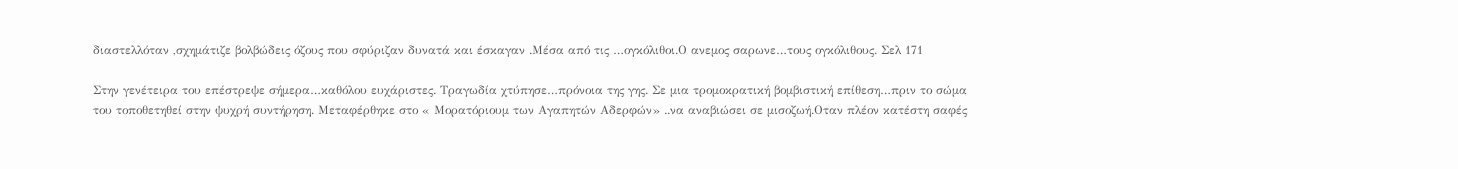διαστελλόταν ,σχημάτιζε βολβώδεις όζους που σφύριζαν δυνατά και έσκαγαν .Μέσα από τις …ογκόλιθοι.Ο ανεμος σαρωνε…τους ογκόλιθους. Σελ 171

Στην γενέτειρα του επέστρεψε σήμερα…καθόλου ευχάριστες. Τραγωδία χτύπησε…πρόνοια της γης. Σε μια τρομοκρατική βομβιστική επίθεση…πριν το σώμα του τοποθετηθεί στην ψυχρή συντήρηση. Μεταφέρθηκε στο « Μορατόριουμ των Αγαπητών Αδερφών» ..να αναβιώσει σε μισοζωή.Οταν πλέον κατέστη σαφές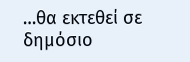…θα εκτεθεί σε δημόσιο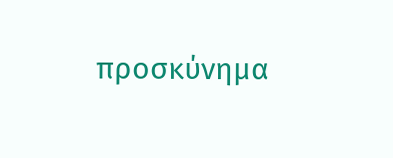προσκύνημα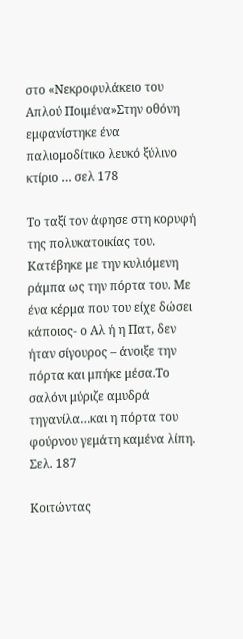στο «Νεκροφυλάκειο του Απλού Ποιμένα»Στην οθόνη εμφανίστηκε ένα παλιομοδίτικο λευκό ξύλινο κτίριο … σελ 178

Το ταξί τον άφησε στη κορυφή της πολυκατοικίας του. Κατέβηκε με την κυλιόμενη ράμπα ως την πόρτα του. Με ένα κέρμα που του είχε δώσει κάποιος- ο Αλ ή η Πατ, δεν ήταν σίγουρος – άνοιξε την πόρτα και μπήκε μέσα.Το σαλόνι μύριζε αμυδρά τηγανίλα…και η πόρτα του φούρνου γεμάτη καμένα λίπη. Σελ. 187

Κοιτώντας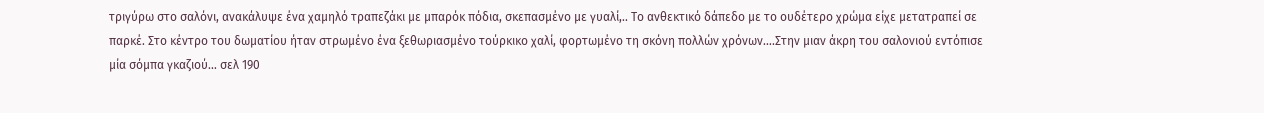τριγύρω στο σαλόνι, ανακάλυψε ένα χαμηλό τραπεζάκι με μπαρόκ πόδια, σκεπασμένο με γυαλί,.. Το ανθεκτικό δάπεδο με το ουδέτερο χρώμα είχε μετατραπεί σε παρκέ. Στο κέντρο του δωματίου ήταν στρωμένο ένα ξεθωριασμένο τούρκικο χαλί, φορτωμένο τη σκόνη πολλών χρόνων….Στην μιαν άκρη του σαλονιού εντόπισε μία σόμπα γκαζιού… σελ 190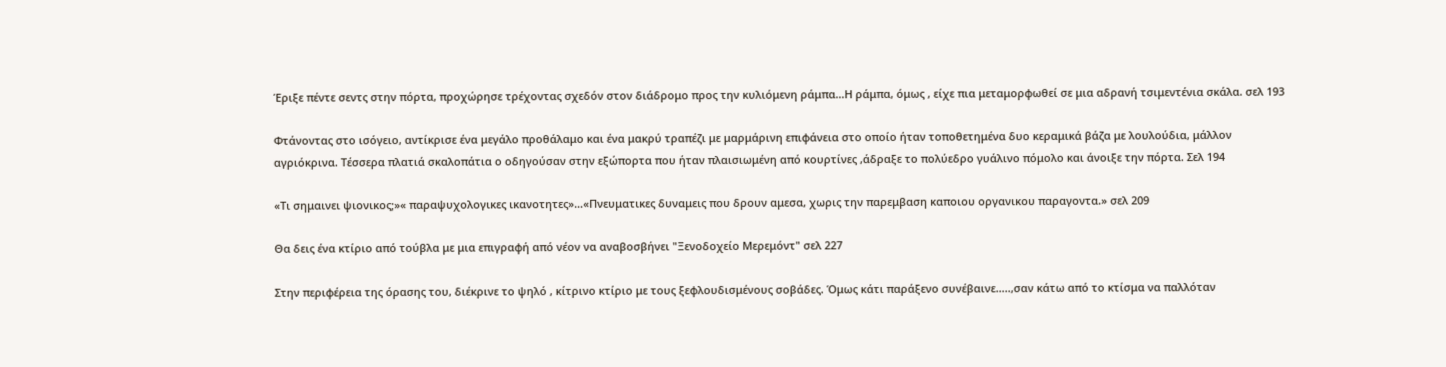Έριξε πέντε σεντς στην πόρτα, προχώρησε τρέχοντας σχεδόν στον διάδρομο προς την κυλιόμενη ράμπα…Η ράμπα, όμως , είχε πια μεταμορφωθεί σε μια αδρανή τσιμεντένια σκάλα. σελ 193

Φτάνοντας στο ισόγειο, αντίκρισε ένα μεγάλο προθάλαμο και ένα μακρύ τραπέζι με μαρμάρινη επιφάνεια στο οποίο ήταν τοποθετημένα δυο κεραμικά βάζα με λουλούδια, μάλλον αγριόκρινα. Τέσσερα πλατιά σκαλοπάτια ο οδηγούσαν στην εξώπορτα που ήταν πλαισιωμένη από κουρτίνες ,άδραξε το πολύεδρο γυάλινο πόμολο και άνοιξε την πόρτα. Σελ 194

«Τι σημαινει ψιονικος;»« παραψυχολογικες ικανοτητες»…«Πνευματικες δυναμεις που δρουν αμεσα, χωρις την παρεμβαση καποιου οργανικου παραγοντα.» σελ 209

Θα δεις ένα κτίριο από τούβλα με μια επιγραφή από νέον να αναβοσβήνει "Ξενοδοχείο Μερεμόντ" σελ 227

Στην περιφέρεια της όρασης του, διέκρινε το ψηλό , κίτρινο κτίριο με τους ξεφλουδισμένους σοβάδες. Όμως κάτι παράξενο συνέβαινε…..,σαν κάτω από το κτίσμα να παλλόταν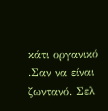κάτι οργανικό .Σαν να είναι ζωντανό. Σελ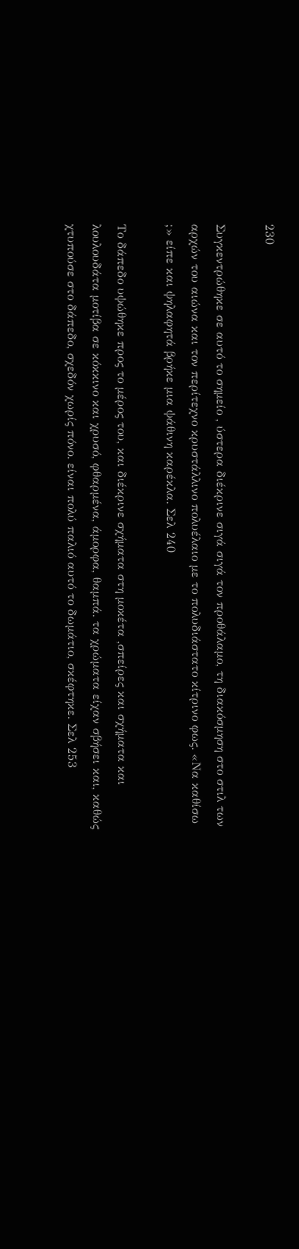230

Συγκεντρώθηκε σε αυτό το σημείο , ύστερα διέκρινε σιγά σιγά τον προθάλαμο, τη διακόσμηση στο στιλ των αρχών του αιώνα και τον περίτεχνο κρυστάλλινο πολυέλαιο με το πολυδιάστατο κίτρινο φως. «Να καθίσω ;» είπε και ψηλαφητά βρήκε μια ψάθινη καρέκλα. Σελ 240

Το δάπεδο υψώθηκε προς το μέρος του, και διέκρινε σχήματα στη μοκέτα ,σπείρες και σχήματα και λουλουδάτα μοτίβα σε κόκκινο και χρυσό, φθαρμένα, άμορφα, θαμπά. τα χρώματα είχαν σβήσει και, καθώς χτυπούσε στο δάπεδο, σχεδόν χωρίς πόνο. είναι πολύ παλιό αυτό το δωμάτιο, σκέφτηκε. Σελ 253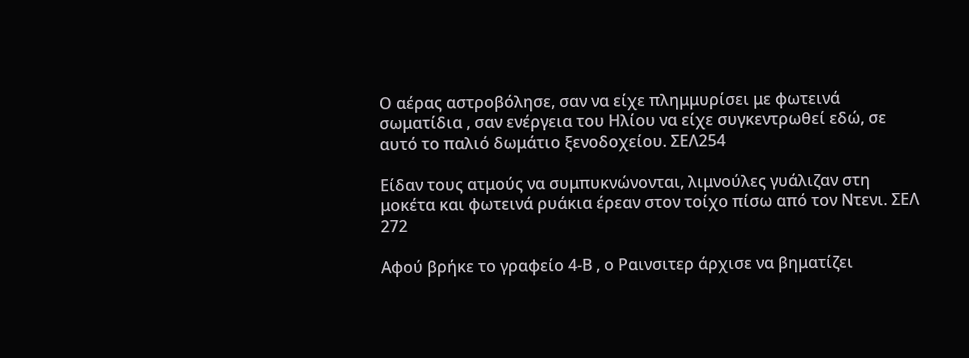Ο αέρας αστροβόλησε, σαν να είχε πλημμυρίσει με φωτεινά σωματίδια , σαν ενέργεια του Ηλίου να είχε συγκεντρωθεί εδώ, σε αυτό το παλιό δωμάτιο ξενοδοχείου. ΣΕΛ254

Είδαν τους ατμούς να συμπυκνώνονται, λιμνούλες γυάλιζαν στη μοκέτα και φωτεινά ρυάκια έρεαν στον τοίχο πίσω από τον Ντενι. ΣΕΛ 272

Αφού βρήκε το γραφείο 4-Β , ο Ραινσιτερ άρχισε να βηματίζει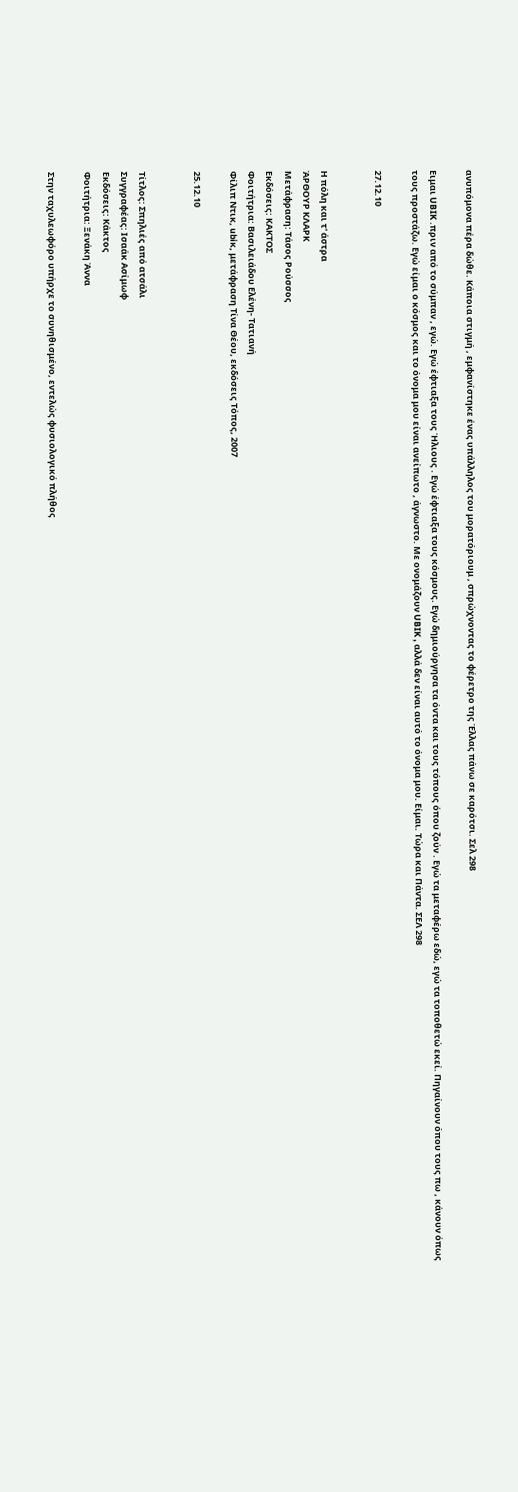ανυπόμονα πέρα δώθε. Κάποια στιγμή , εμφανίστηκε ένας υπάλληλος του μορατόριουμ , σπρώχνοντας το φέρετρο της Έλλας πάνω σε καρότσι. Σελ 298

Ειμαι UBIK .πριν από το σύμπαν , εγώ. Εγώ έφτιαξα τους Ήλιους . Εγώ έφτιαξα τους κόσμους. Εγώ δημιούργησα τα όντα και τους τόπους όπου ζούν . Εγώ τα μεταφέρω εδώ, εγώ τα τοποθετώ εκεί. Πηγαίνουν όπου τους πω , κάνουν όπως τους προστάζω. Εγώ είμαι ο κόσμος και το όνομα μου είναι ανείπωτο , άγνωστο. Με ονομάζουν UBIK , αλλά δεν είναι αυτό το όνομα μου. Είμαι. Τώρα και Πάντα. ΣΕΛ 298

27.12.10


Η πόλη και τ' άστρα
ΆΡΘΟΥΡ ΚΛΑΡΚ
Μετάφραση: Τάσος Ρούσσος
Εκδόσεις: ΚΑΚΤΟΣ
Φοιτήτρια: Βασιλειάδου Ελένη- Τατιανή
Φίλιπ Ντικ, ubiκ, μετάφραση Τίνα Θέου, εκδόσεις Τόπος, 2007

25.12.10


Τίτλος: Σπηλιές από ατσάλι
Συγγραφέας: Ισαάκ Ασίμωφ
Εκδόσεις: Κάκτος
Φοιτήτρια: Ξενάκη Άννα

Στην ταχυλεωφόρο υπήρχε το συνηθισμένο, εντελώς φυσιολογικό πλήθος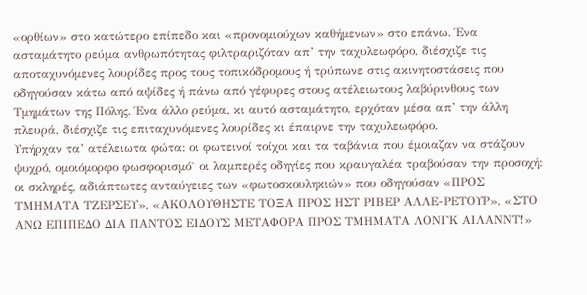«ορθίων» στο κατώτερο επίπεδο και «προνομιούχων καθήμενων» στο επάνω. Ένα ασταμάτητο ρεύμα ανθρωπότητας φιλτραριζόταν απ’ την ταχυλεωφόρο, διέσχιζε τις αποταχυνόμενες λουρίδες προς τους τοπικόδρομους ή τρύπωνε στις ακινητοστάσεις που οδηγούσαν κάτω από αψίδες ή πάνω από γέφυρες στους ατέλειωτους λαβύρινθους των Τμημάτων της Πόλης. Ένα άλλο ρεύμα, κι αυτό ασταμάτητο, ερχόταν μέσα απ’ την άλλη πλευρά, διέσχιζε τις επιταχυνόμενες λουρίδες κι έπαιρνε την ταχυλεωφόρο.
Υπήρχαν τα’ ατέλειωτα φώτα: οι φωτεινοί τοίχοι και τα ταβάνια που έμοιαζαν να στάζουν ψυχρό, ομοιόμορφο φωσφορισμό` οι λαμπερές οδηγίες που κραυγαλέα τραβούσαν την προσοχή: οι σκληρές, αδιάπτωτες ανταύγειες των «φωτοσκουληκιών» που οδηγούσαν «ΠΡΟΣ ΤΜΗΜΑΤΑ ΤΖΕΡΣΕΥ», «ΑΚΟΛΟΥΘΗΣΤΕ ΤΟΞΑ ΠΡΟΣ ΗΣΤ ΡΙΒΕΡ ΑΛΛΕ-ΡΕΤΟΥΡ», «ΣΤΟ ΑΝΩ ΕΠΙΠΕΔΟ ΔΙΑ ΠΑΝΤΟΣ ΕΙΔΟΥΣ ΜΕΤΑΦΟΡΑ ΠΡΟΣ ΤΜΗΜΑΤΑ ΛΟΝΓΚ ΑΙΛΑΝΝΤ!»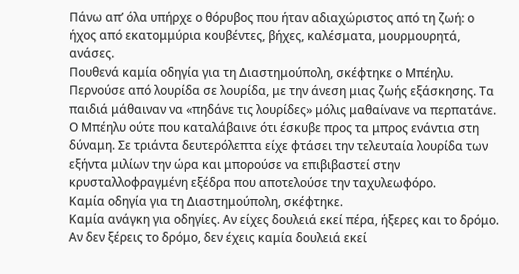Πάνω απ’ όλα υπήρχε ο θόρυβος που ήταν αδιαχώριστος από τη ζωή: ο ήχος από εκατομμύρια κουβέντες, βήχες, καλέσματα, μουρμουρητά, ανάσες.
Πουθενά καμία οδηγία για τη Διαστημούπολη, σκέφτηκε ο Μπέηλυ.
Περνούσε από λουρίδα σε λουρίδα, με την άνεση μιας ζωής εξάσκησης. Τα παιδιά μάθαιναν να «πηδάνε τις λουρίδες» μόλις μαθαίνανε να περπατάνε. Ο Μπέηλυ ούτε που καταλάβαινε ότι έσκυβε προς τα μπρος ενάντια στη δύναμη. Σε τριάντα δευτερόλεπτα είχε φτάσει την τελευταία λουρίδα των εξήντα μιλίων την ώρα και μπορούσε να επιβιβαστεί στην κρυσταλλοφραγμένη εξέδρα που αποτελούσε την ταχυλεωφόρο.
Καμία οδηγία για τη Διαστημούπολη, σκέφτηκε.
Καμία ανάγκη για οδηγίες. Αν είχες δουλειά εκεί πέρα, ήξερες και το δρόμο. Αν δεν ξέρεις το δρόμο, δεν έχεις καμία δουλειά εκεί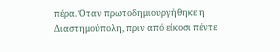πέρα. Όταν πρωτοδημιουργήθηκε η Διαστημούπολη, πριν από είκοσι πέντε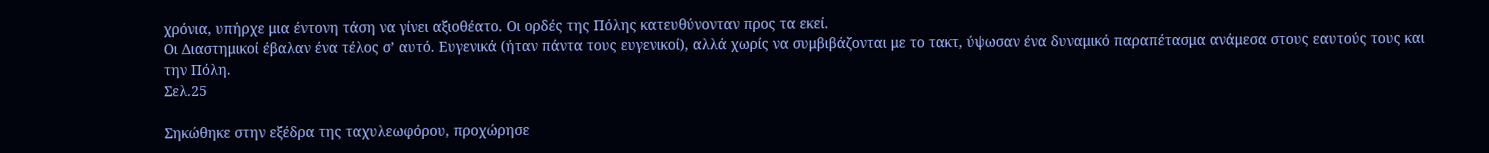χρόνια, υπήρχε μια έντονη τάση να γίνει αξιοθέατο. Οι ορδές της Πόλης κατευθύνονταν προς τα εκεί.
Οι Διαστημικοί έβαλαν ένα τέλος σ’ αυτό. Ευγενικά (ήταν πάντα τους ευγενικοί), αλλά χωρίς να συμβιβάζονται με το τακτ, ύψωσαν ένα δυναμικό παραπέτασμα ανάμεσα στους εαυτούς τους και την Πόλη.
Σελ.25

Σηκώθηκε στην εξέδρα της ταχυλεωφόρου, προχώρησε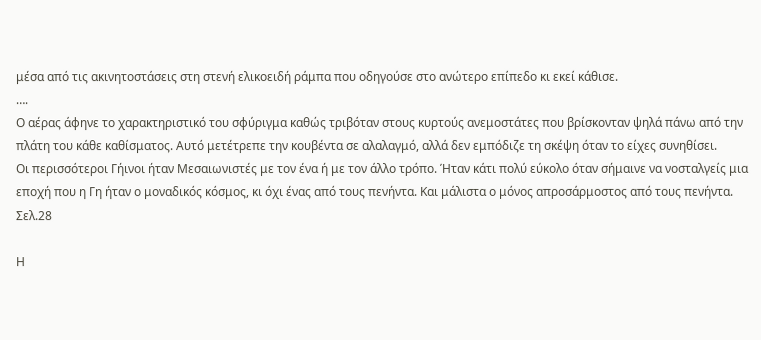μέσα από τις ακινητοστάσεις στη στενή ελικοειδή ράμπα που οδηγούσε στο ανώτερο επίπεδο κι εκεί κάθισε.
….
Ο αέρας άφηνε το χαρακτηριστικό του σφύριγμα καθώς τριβόταν στους κυρτούς ανεμοστάτες που βρίσκονταν ψηλά πάνω από την πλάτη του κάθε καθίσματος. Αυτό μετέτρεπε την κουβέντα σε αλαλαγμό, αλλά δεν εμπόδιζε τη σκέψη όταν το είχες συνηθίσει.
Οι περισσότεροι Γήινοι ήταν Μεσαιωνιστές με τον ένα ή με τον άλλο τρόπο. Ήταν κάτι πολύ εύκολο όταν σήμαινε να νοσταλγείς μια εποχή που η Γη ήταν ο μοναδικός κόσμος, κι όχι ένας από τους πενήντα. Και μάλιστα ο μόνος απροσάρμοστος από τους πενήντα.
Σελ.28

Η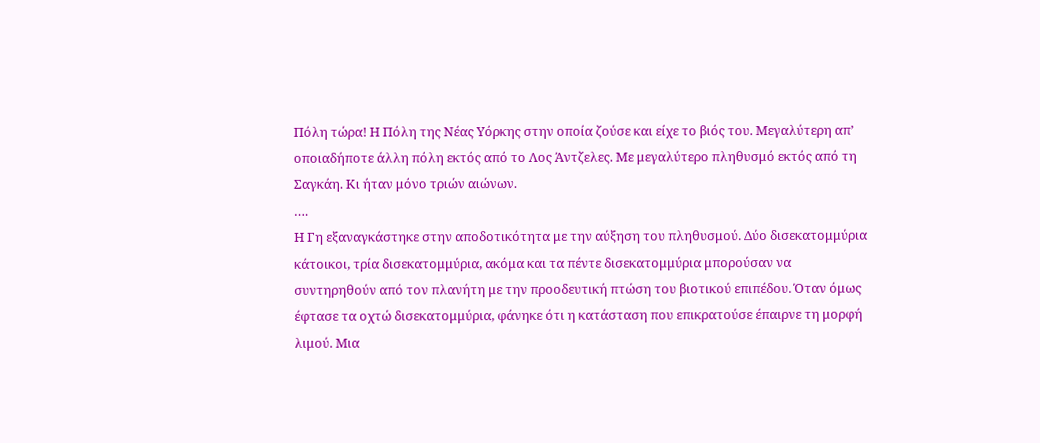Πόλη τώρα! Η Πόλη της Νέας Υόρκης στην οποία ζούσε και είχε το βιός του. Μεγαλύτερη απ’ οποιαδήποτε άλλη πόλη εκτός από το Λος Άντζελες. Με μεγαλύτερο πληθυσμό εκτός από τη Σαγκάη. Κι ήταν μόνο τριών αιώνων.
….
Η Γη εξαναγκάστηκε στην αποδοτικότητα με την αύξηση του πληθυσμού. Δύο δισεκατομμύρια κάτοικοι, τρία δισεκατομμύρια, ακόμα και τα πέντε δισεκατομμύρια μπορούσαν να συντηρηθούν από τον πλανήτη με την προοδευτική πτώση του βιοτικού επιπέδου. Όταν όμως έφτασε τα οχτώ δισεκατομμύρια, φάνηκε ότι η κατάσταση που επικρατούσε έπαιρνε τη μορφή λιμού. Μια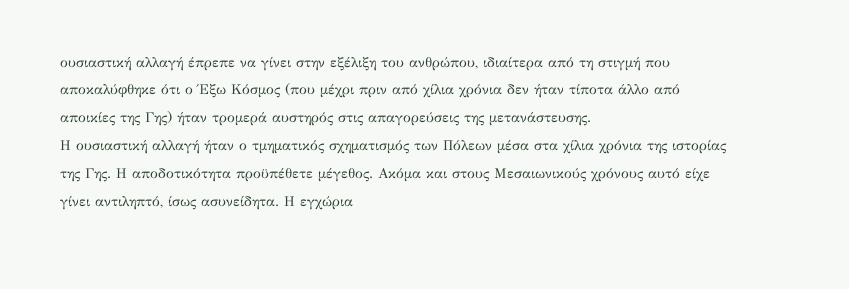ουσιαστική αλλαγή έπρεπε να γίνει στην εξέλιξη του ανθρώπου, ιδιαίτερα από τη στιγμή που αποκαλύφθηκε ότι ο Έξω Κόσμος (που μέχρι πριν από χίλια χρόνια δεν ήταν τίποτα άλλο από αποικίες της Γης) ήταν τρομερά αυστηρός στις απαγορεύσεις της μετανάστευσης.
Η ουσιαστική αλλαγή ήταν ο τμηματικός σχηματισμός των Πόλεων μέσα στα χίλια χρόνια της ιστορίας της Γης. Η αποδοτικότητα προϋπέθετε μέγεθος. Ακόμα και στους Μεσαιωνικούς χρόνους αυτό είχε γίνει αντιληπτό, ίσως ασυνείδητα. Η εγχώρια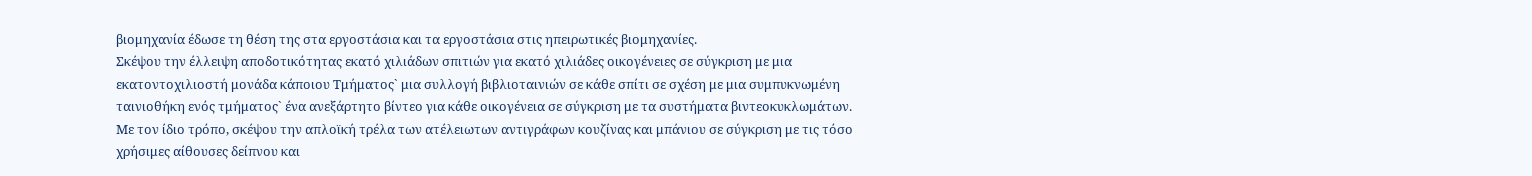βιομηχανία έδωσε τη θέση της στα εργοστάσια και τα εργοστάσια στις ηπειρωτικές βιομηχανίες.
Σκέψου την έλλειψη αποδοτικότητας εκατό χιλιάδων σπιτιών για εκατό χιλιάδες οικογένειες σε σύγκριση με μια εκατοντοχιλιοστή μονάδα κάποιου Τμήματος` μια συλλογή βιβλιοταινιών σε κάθε σπίτι σε σχέση με μια συμπυκνωμένη ταινιοθήκη ενός τμήματος` ένα ανεξάρτητο βίντεο για κάθε οικογένεια σε σύγκριση με τα συστήματα βιντεοκυκλωμάτων.
Με τον ίδιο τρόπο, σκέψου την απλοϊκή τρέλα των ατέλειωτων αντιγράφων κουζίνας και μπάνιου σε σύγκριση με τις τόσο χρήσιμες αίθουσες δείπνου και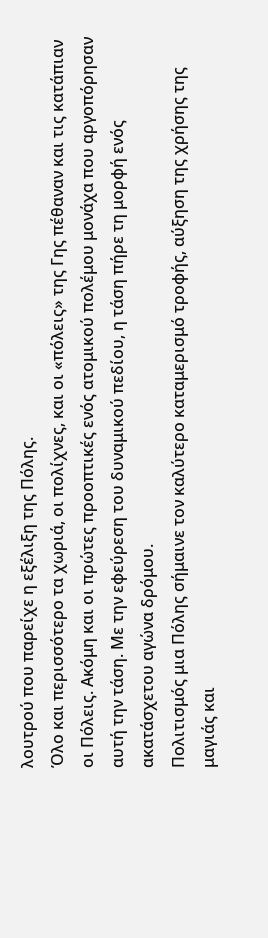λουτρού που παρείχε η εξέλιξη της Πόλης.
Όλο και περισσότερο τα χωριά, οι πολίχνες, και οι «πόλεις» της Γης πέθαναν και τις κατάπιαν οι Πόλεις. Ακόμη και οι πρώτες προοπτικές ενός ατομικού πολέμου μονάχα που αργοπόρησαν αυτή την τάση. Με την εφεύρεση του δυναμικού πεδίου, η τάση πήρε τη μορφή ενός ακατάσχετου αγώνα δρόμου.
Πολιτισμός μια Πόλης σήμαινε τον καλύτερο καταμερισμό τροφής, αύξηση της χρήσης της μαγιάς και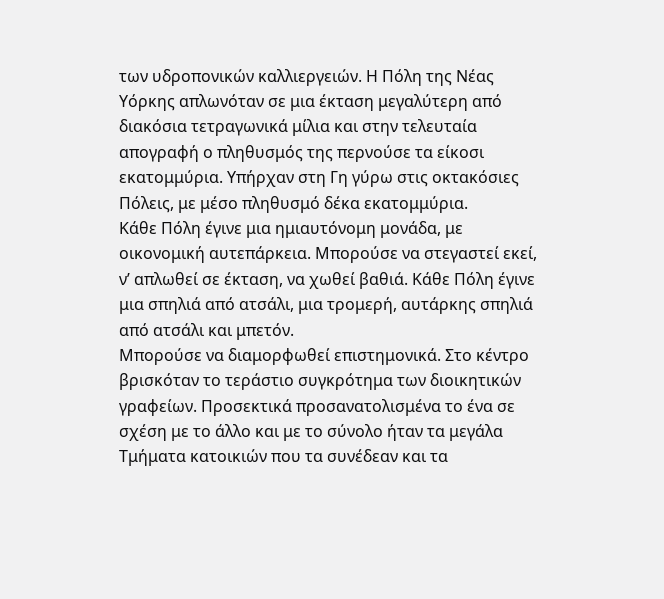των υδροπονικών καλλιεργειών. Η Πόλη της Νέας Υόρκης απλωνόταν σε μια έκταση μεγαλύτερη από διακόσια τετραγωνικά μίλια και στην τελευταία απογραφή ο πληθυσμός της περνούσε τα είκοσι εκατομμύρια. Υπήρχαν στη Γη γύρω στις οκτακόσιες Πόλεις, με μέσο πληθυσμό δέκα εκατομμύρια.
Κάθε Πόλη έγινε μια ημιαυτόνομη μονάδα, με οικονομική αυτεπάρκεια. Μπορούσε να στεγαστεί εκεί, ν’ απλωθεί σε έκταση, να χωθεί βαθιά. Κάθε Πόλη έγινε μια σπηλιά από ατσάλι, μια τρομερή, αυτάρκης σπηλιά από ατσάλι και μπετόν.
Μπορούσε να διαμορφωθεί επιστημονικά. Στο κέντρο βρισκόταν το τεράστιο συγκρότημα των διοικητικών γραφείων. Προσεκτικά προσανατολισμένα το ένα σε σχέση με το άλλο και με το σύνολο ήταν τα μεγάλα Τμήματα κατοικιών που τα συνέδεαν και τα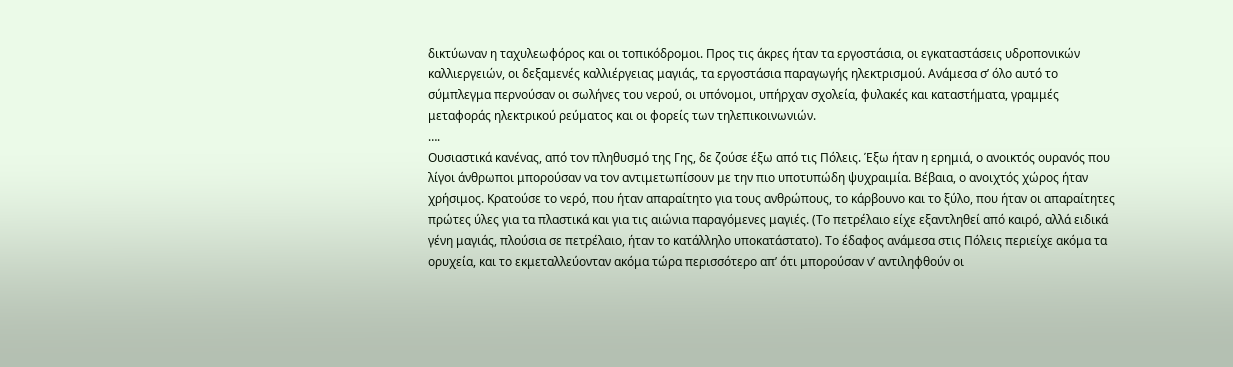δικτύωναν η ταχυλεωφόρος και οι τοπικόδρομοι. Προς τις άκρες ήταν τα εργοστάσια, οι εγκαταστάσεις υδροπονικών καλλιεργειών, οι δεξαμενές καλλιέργειας μαγιάς, τα εργοστάσια παραγωγής ηλεκτρισμού. Ανάμεσα σ’ όλο αυτό το σύμπλεγμα περνούσαν οι σωλήνες του νερού, οι υπόνομοι, υπήρχαν σχολεία, φυλακές και καταστήματα, γραμμές μεταφοράς ηλεκτρικού ρεύματος και οι φορείς των τηλεπικοινωνιών.
….
Ουσιαστικά κανένας, από τον πληθυσμό της Γης, δε ζούσε έξω από τις Πόλεις. Έξω ήταν η ερημιά, ο ανοικτός ουρανός που λίγοι άνθρωποι μπορούσαν να τον αντιμετωπίσουν με την πιο υποτυπώδη ψυχραιμία. Βέβαια, ο ανοιχτός χώρος ήταν χρήσιμος. Κρατούσε το νερό, που ήταν απαραίτητο για τους ανθρώπους, το κάρβουνο και το ξύλο, που ήταν οι απαραίτητες πρώτες ύλες για τα πλαστικά και για τις αιώνια παραγόμενες μαγιές. (Το πετρέλαιο είχε εξαντληθεί από καιρό, αλλά ειδικά γένη μαγιάς, πλούσια σε πετρέλαιο, ήταν το κατάλληλο υποκατάστατο). Το έδαφος ανάμεσα στις Πόλεις περιείχε ακόμα τα ορυχεία, και το εκμεταλλεύονταν ακόμα τώρα περισσότερο απ’ ότι μπορούσαν ν’ αντιληφθούν οι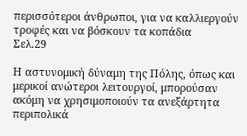περισσότεροι άνθρωποι, για να καλλιεργούν τροφές και να βόσκουν τα κοπάδια
Σελ.29

Η αστυνομική δύναμη της Πόλης, όπως και μερικοί ανώτεροι λειτουργοί, μπορούσαν ακόμη να χρησιμοποιούν τα ανεξάρτητα περιπολικά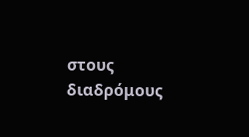στους διαδρόμους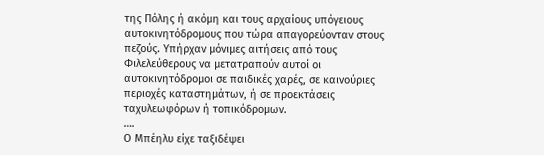της Πόλης ή ακόμη και τους αρχαίους υπόγειους αυτοκινητόδρομους που τώρα απαγορεύονταν στους πεζούς. Υπήρχαν μόνιμες αιτήσεις από τους Φιλελεύθερους να μετατραπούν αυτοί οι αυτοκινητόδρομοι σε παιδικές χαρές, σε καινούριες περιοχές καταστημάτων, ή σε προεκτάσεις ταχυλεωφόρων ή τοπικόδρομων.
….
Ο Μπέηλυ είχε ταξιδέψει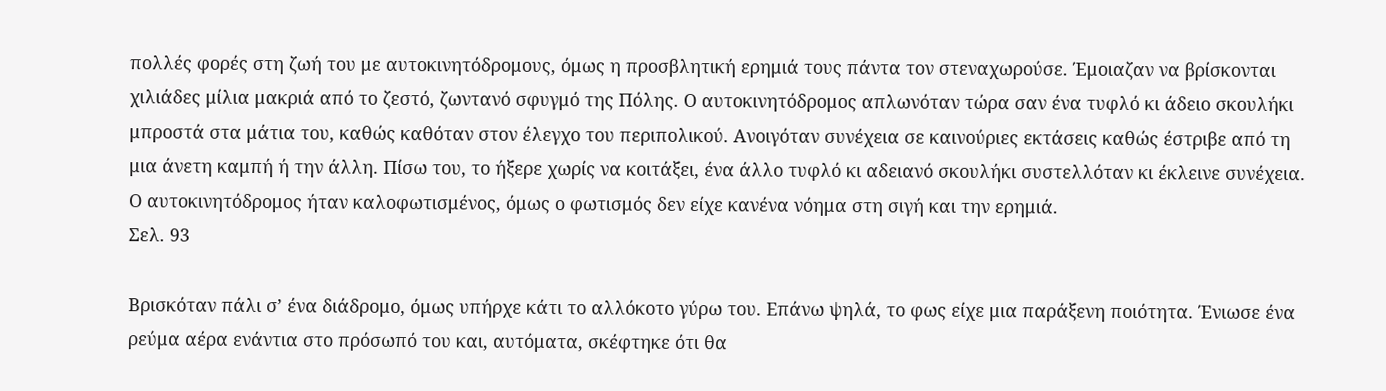πολλές φορές στη ζωή του με αυτοκινητόδρομους, όμως η προσβλητική ερημιά τους πάντα τον στεναχωρούσε. Έμοιαζαν να βρίσκονται χιλιάδες μίλια μακριά από το ζεστό, ζωντανό σφυγμό της Πόλης. Ο αυτοκινητόδρομος απλωνόταν τώρα σαν ένα τυφλό κι άδειο σκουλήκι μπροστά στα μάτια του, καθώς καθόταν στον έλεγχο του περιπολικού. Ανοιγόταν συνέχεια σε καινούριες εκτάσεις καθώς έστριβε από τη μια άνετη καμπή ή την άλλη. Πίσω του, το ήξερε χωρίς να κοιτάξει, ένα άλλο τυφλό κι αδειανό σκουλήκι συστελλόταν κι έκλεινε συνέχεια. Ο αυτοκινητόδρομος ήταν καλοφωτισμένος, όμως ο φωτισμός δεν είχε κανένα νόημα στη σιγή και την ερημιά.
Σελ. 93

Βρισκόταν πάλι σ’ ένα διάδρομο, όμως υπήρχε κάτι το αλλόκοτο γύρω του. Επάνω ψηλά, το φως είχε μια παράξενη ποιότητα. Ένιωσε ένα ρεύμα αέρα ενάντια στο πρόσωπό του και, αυτόματα, σκέφτηκε ότι θα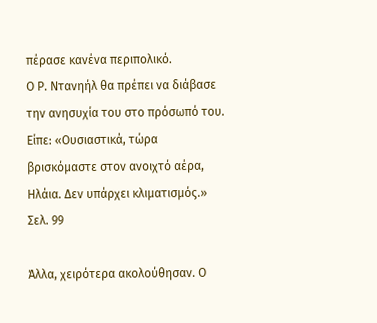πέρασε κανένα περιπολικό.
Ο Ρ. Ντανηήλ θα πρέπει να διάβασε την ανησυχία του στο πρόσωπό του. Είπε: «Ουσιαστικά, τώρα βρισκόμαστε στον ανοιχτό αέρα, Ηλάια. Δεν υπάρχει κλιματισμός.»
Σελ. 99

Άλλα, χειρότερα ακολούθησαν. Ο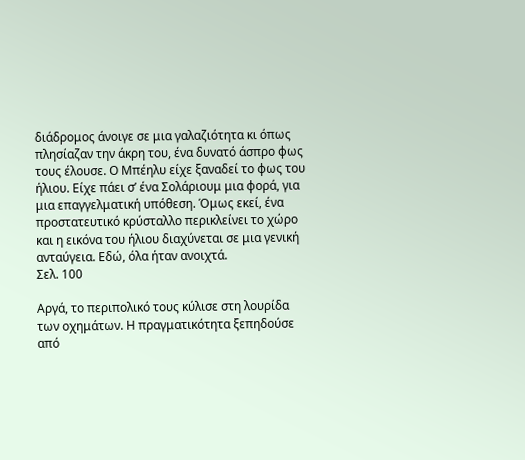διάδρομος άνοιγε σε μια γαλαζιότητα κι όπως πλησίαζαν την άκρη του, ένα δυνατό άσπρο φως τους έλουσε. Ο Μπέηλυ είχε ξαναδεί το φως του ήλιου. Είχε πάει σ’ ένα Σολάριουμ μια φορά, για μια επαγγελματική υπόθεση. Όμως εκεί, ένα προστατευτικό κρύσταλλο περικλείνει το χώρο και η εικόνα του ήλιου διαχύνεται σε μια γενική ανταύγεια. Εδώ, όλα ήταν ανοιχτά.
Σελ. 100

Αργά, το περιπολικό τους κύλισε στη λουρίδα των οχημάτων. Η πραγματικότητα ξεπηδούσε από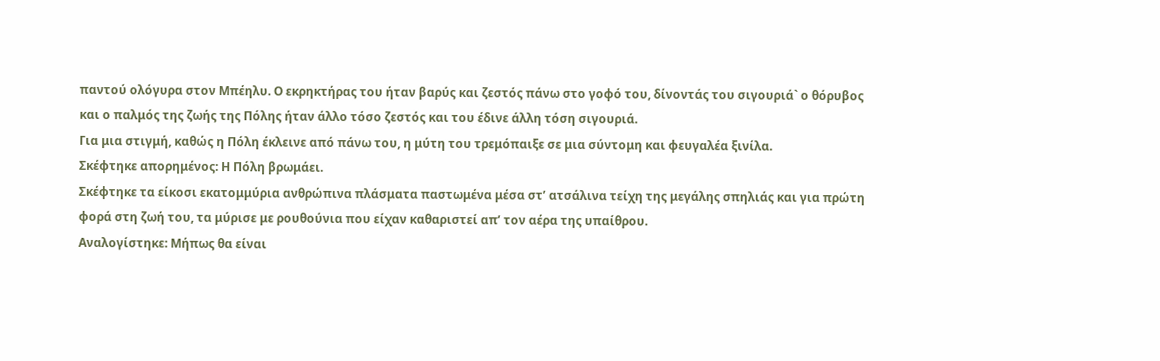παντού ολόγυρα στον Μπέηλυ. Ο εκρηκτήρας του ήταν βαρύς και ζεστός πάνω στο γοφό του, δίνοντάς του σιγουριά` ο θόρυβος και ο παλμός της ζωής της Πόλης ήταν άλλο τόσο ζεστός και του έδινε άλλη τόση σιγουριά.
Για μια στιγμή, καθώς η Πόλη έκλεινε από πάνω του, η μύτη του τρεμόπαιξε σε μια σύντομη και φευγαλέα ξινίλα.
Σκέφτηκε απορημένος: Η Πόλη βρωμάει.
Σκέφτηκε τα είκοσι εκατομμύρια ανθρώπινα πλάσματα παστωμένα μέσα στ’ ατσάλινα τείχη της μεγάλης σπηλιάς και για πρώτη φορά στη ζωή του, τα μύρισε με ρουθούνια που είχαν καθαριστεί απ’ τον αέρα της υπαίθρου.
Αναλογίστηκε: Μήπως θα είναι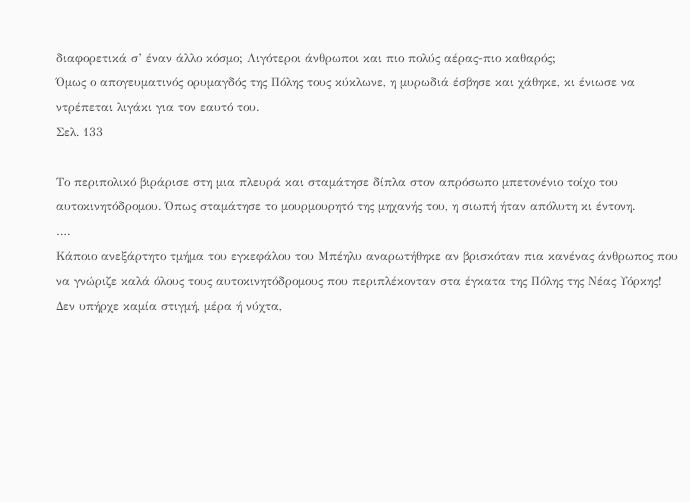διαφορετικά σ’ έναν άλλο κόσμο; Λιγότεροι άνθρωποι και πιο πολύς αέρας-πιο καθαρός;
Όμως ο απογευματινός ορυμαγδός της Πόλης τους κύκλωνε, η μυρωδιά έσβησε και χάθηκε, κι ένιωσε να ντρέπεται λιγάκι για τον εαυτό του.
Σελ. 133

Το περιπολικό βιράρισε στη μια πλευρά και σταμάτησε δίπλα στον απρόσωπο μπετονένιο τοίχο του αυτοκινητόδρομου. Όπως σταμάτησε το μουρμουρητό της μηχανής του, η σιωπή ήταν απόλυτη κι έντονη.
….
Κάποιο ανεξάρτητο τμήμα του εγκεφάλου του Μπέηλυ αναρωτήθηκε αν βρισκόταν πια κανένας άνθρωπος που να γνώριζε καλά όλους τους αυτοκινητόδρομους που περιπλέκονταν στα έγκατα της Πόλης της Νέας Υόρκης! Δεν υπήρχε καμία στιγμή, μέρα ή νύχτα,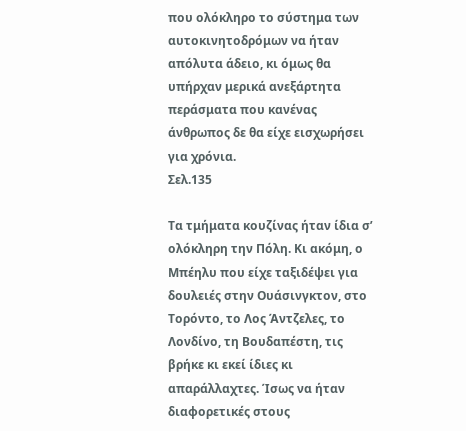που ολόκληρο το σύστημα των αυτοκινητοδρόμων να ήταν απόλυτα άδειο, κι όμως θα υπήρχαν μερικά ανεξάρτητα περάσματα που κανένας άνθρωπος δε θα είχε εισχωρήσει για χρόνια.
Σελ.135

Τα τμήματα κουζίνας ήταν ίδια σ’ ολόκληρη την Πόλη. Κι ακόμη, ο Μπέηλυ που είχε ταξιδέψει για δουλειές στην Ουάσινγκτον, στο Τορόντο, το Λος Άντζελες, το Λονδίνο, τη Βουδαπέστη, τις βρήκε κι εκεί ίδιες κι απαράλλαχτες. Ίσως να ήταν διαφορετικές στους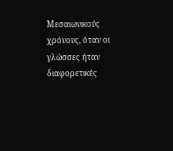Μεσαιωνικούς χρόνους, όταν οι γλώσσες ήταν διαφορετικές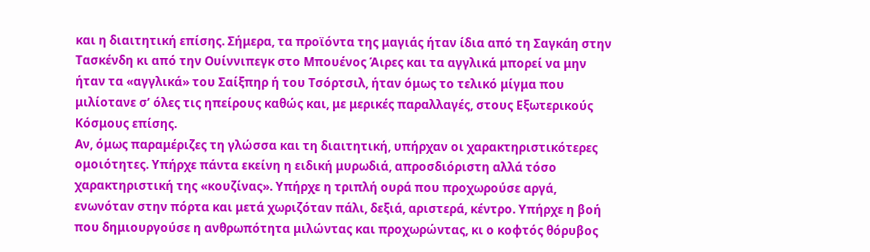και η διαιτητική επίσης. Σήμερα, τα προϊόντα της μαγιάς ήταν ίδια από τη Σαγκάη στην Τασκένδη κι από την Ουίννιπεγκ στο Μπουένος Άιρες και τα αγγλικά μπορεί να μην ήταν τα «αγγλικά» του Σαίξπηρ ή του Τσόρτσιλ, ήταν όμως το τελικό μίγμα που μιλίοτανε σ’ όλες τις ηπείρους καθώς και, με μερικές παραλλαγές, στους Εξωτερικούς Κόσμους επίσης.
Αν, όμως παραμέριζες τη γλώσσα και τη διαιτητική, υπήρχαν οι χαρακτηριστικότερες ομοιότητες. Υπήρχε πάντα εκείνη η ειδική μυρωδιά, απροσδιόριστη αλλά τόσο χαρακτηριστική της «κουζίνας». Υπήρχε η τριπλή ουρά που προχωρούσε αργά, ενωνόταν στην πόρτα και μετά χωριζόταν πάλι, δεξιά, αριστερά, κέντρο. Υπήρχε η βοή που δημιουργούσε η ανθρωπότητα μιλώντας και προχωρώντας, κι ο κοφτός θόρυβος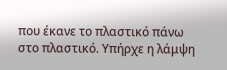που έκανε το πλαστικό πάνω στο πλαστικό. Υπήρχε η λάμψη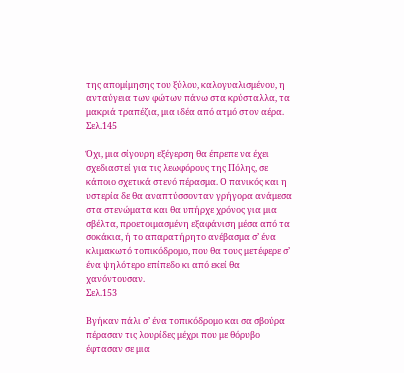της απομίμησης του ξύλου, καλογυαλισμένου, η ανταύγεια των φώτων πάνω στα κρύσταλλα, τα μακριά τραπέζια, μια ιδέα από ατμό στον αέρα.
Σελ.145

Όχι, μια σίγουρη εξέγερση θα έπρεπε να έχει σχεδιαστεί για τις λεωφόρους της Πόλης, σε κάποιο σχετικά στενό πέρασμα. Ο πανικός και η υστερία δε θα αναπτύσσονταν γρήγορα ανάμεσα στα στενώματα και θα υπήρχε χρόνος για μια σβέλτα, προετοιμασμένη εξαφάνιση μέσα από τα σοκάκια, ή το απαρατήρητο ανέβασμα σ’ ένα κλιμακωτό τοπικόδρομο, που θα τους μετέφερε σ’ ένα ψηλότερο επίπεδο κι από εκεί θα χανόντουσαν.
Σελ.153

Βγήκαν πάλι σ’ ένα τοπικόδρομο και σα σβούρα πέρασαν τις λουρίδες μέχρι που με θόρυβο έφτασαν σε μια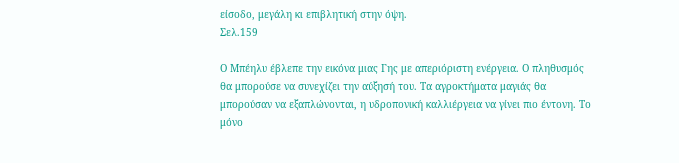είσοδο, μεγάλη κι επιβλητική στην όψη.
Σελ.159

Ο Μπέηλυ έβλεπε την εικόνα μιας Γης με απεριόριστη ενέργεια. Ο πληθυσμός θα μπορούσε να συνεχίζει την αύξησή του. Τα αγροκτήματα μαγιάς θα μπορούσαν να εξαπλώνονται, η υδροπονική καλλιέργεια να γίνει πιο έντονη. Το μόνο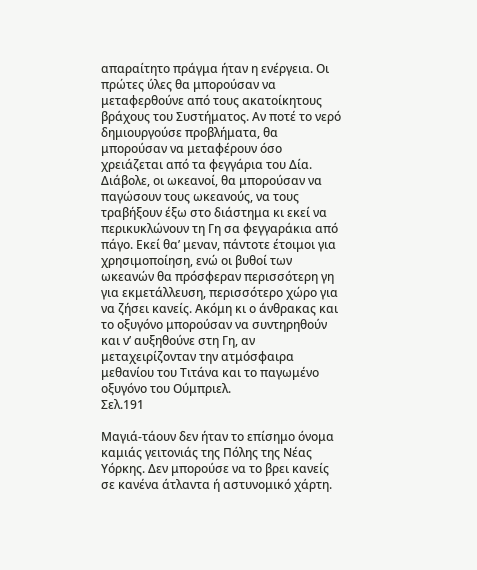απαραίτητο πράγμα ήταν η ενέργεια. Οι πρώτες ύλες θα μπορούσαν να μεταφερθούνε από τους ακατοίκητους βράχους του Συστήματος. Αν ποτέ το νερό δημιουργούσε προβλήματα, θα μπορούσαν να μεταφέρουν όσο χρειάζεται από τα φεγγάρια του Δία. Διάβολε, οι ωκεανοί, θα μπορούσαν να παγώσουν τους ωκεανούς, να τους τραβήξουν έξω στο διάστημα κι εκεί να περικυκλώνουν τη Γη σα φεγγαράκια από πάγο. Εκεί θα’ μεναν, πάντοτε έτοιμοι για χρησιμοποίηση, ενώ οι βυθοί των ωκεανών θα πρόσφεραν περισσότερη γη για εκμετάλλευση, περισσότερο χώρο για να ζήσει κανείς. Ακόμη κι ο άνθρακας και το οξυγόνο μπορούσαν να συντηρηθούν και ν’ αυξηθούνε στη Γη, αν μεταχειρίζονταν την ατμόσφαιρα μεθανίου του Τιτάνα και το παγωμένο οξυγόνο του Ούμπριελ.
Σελ.191

Μαγιά-τάουν δεν ήταν το επίσημο όνομα καμιάς γειτονιάς της Πόλης της Νέας Υόρκης. Δεν μπορούσε να το βρει κανείς σε κανένα άτλαντα ή αστυνομικό χάρτη.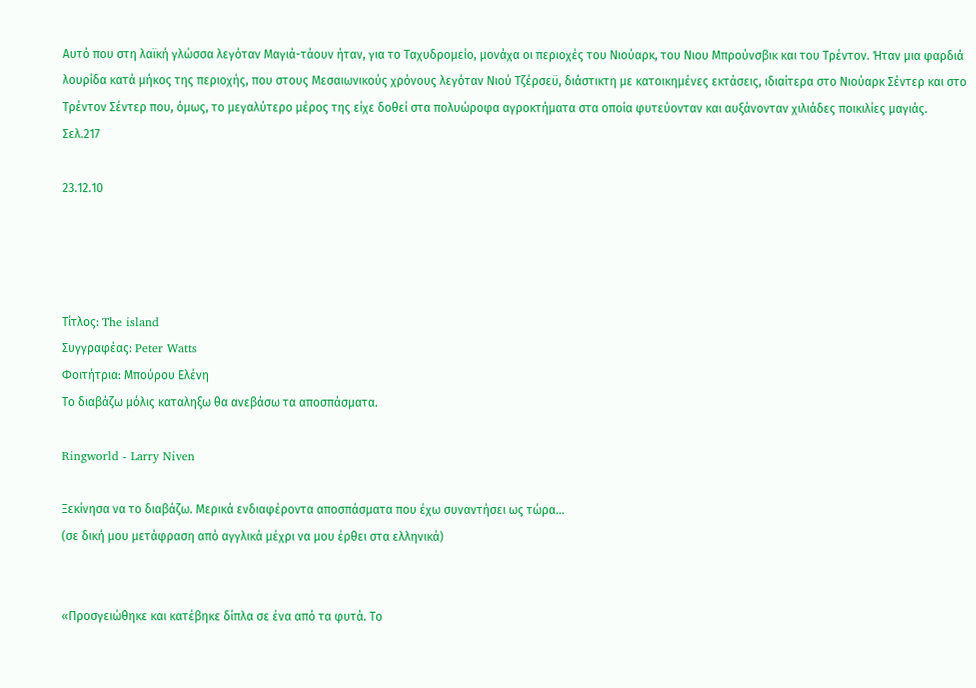Αυτό που στη λαϊκή γλώσσα λεγόταν Μαγιά-τάουν ήταν, για το Ταχυδρομείο, μονάχα οι περιοχές του Νιούαρκ, του Νιου Μπρούνσβικ και του Τρέντον. Ήταν μια φαρδιά λουρίδα κατά μήκος της περιοχής, που στους Μεσαιωνικούς χρόνους λεγόταν Νιού Τζέρσεϋ, διάστικτη με κατοικημένες εκτάσεις, ιδιαίτερα στο Νιούαρκ Σέντερ και στο Τρέντον Σέντερ που, όμως, το μεγαλύτερο μέρος της είχε δοθεί στα πολυώροφα αγροκτήματα στα οποία φυτεύονταν και αυξάνονταν χιλιάδες ποικιλίες μαγιάς.
Σελ.217

23.12.10




Τίτλος: The island
Συγγραφέας: Peter Watts
Φοιτήτρια: Μπούρου Ελένη
Το διαβάζω μόλις καταληξω θα ανεβάσω τα αποσπάσματα.

Ringworld - Larry Niven

Ξεκίνησα να το διαβάζω. Μερικά ενδιαφέροντα αποσπάσματα που έχω συναντήσει ως τώρα...
(σε δική μου μετάφραση από αγγλικά μέχρι να μου έρθει στα ελληνικά)


«Προσγειώθηκε και κατέβηκε δίπλα σε ένα από τα φυτά. Το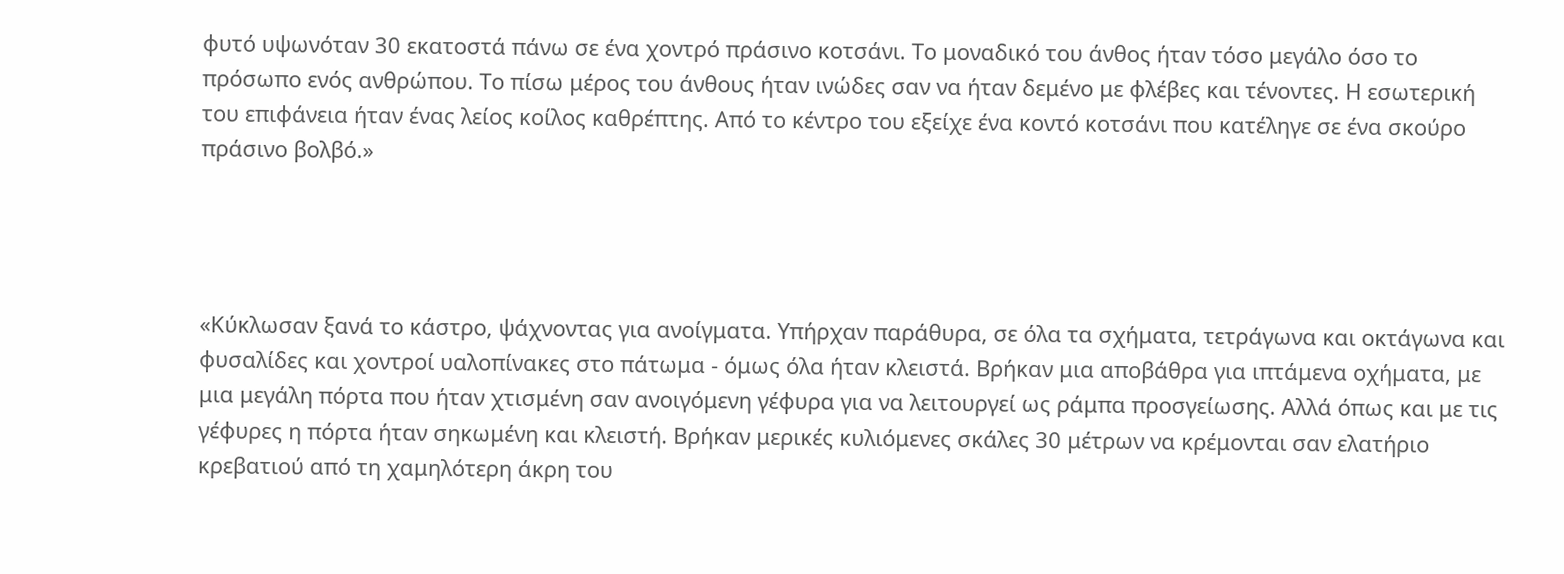φυτό υψωνόταν 30 εκατοστά πάνω σε ένα χοντρό πράσινο κοτσάνι. Το μοναδικό του άνθος ήταν τόσο μεγάλο όσο το πρόσωπο ενός ανθρώπου. Το πίσω μέρος του άνθους ήταν ινώδες σαν να ήταν δεμένο με φλέβες και τένοντες. Η εσωτερική του επιφάνεια ήταν ένας λείος κοίλος καθρέπτης. Από το κέντρο του εξείχε ένα κοντό κοτσάνι που κατέληγε σε ένα σκούρο πράσινο βολβό.»




«Κύκλωσαν ξανά το κάστρο, ψάχνοντας για ανοίγματα. Υπήρχαν παράθυρα, σε όλα τα σχήματα, τετράγωνα και οκτάγωνα και φυσαλίδες και χοντροί υαλοπίνακες στο πάτωμα - όμως όλα ήταν κλειστά. Βρήκαν μια αποβάθρα για ιπτάμενα οχήματα, με μια μεγάλη πόρτα που ήταν χτισμένη σαν ανοιγόμενη γέφυρα για να λειτουργεί ως ράμπα προσγείωσης. Αλλά όπως και με τις γέφυρες η πόρτα ήταν σηκωμένη και κλειστή. Βρήκαν μερικές κυλιόμενες σκάλες 30 μέτρων να κρέμονται σαν ελατήριο κρεβατιού από τη χαμηλότερη άκρη του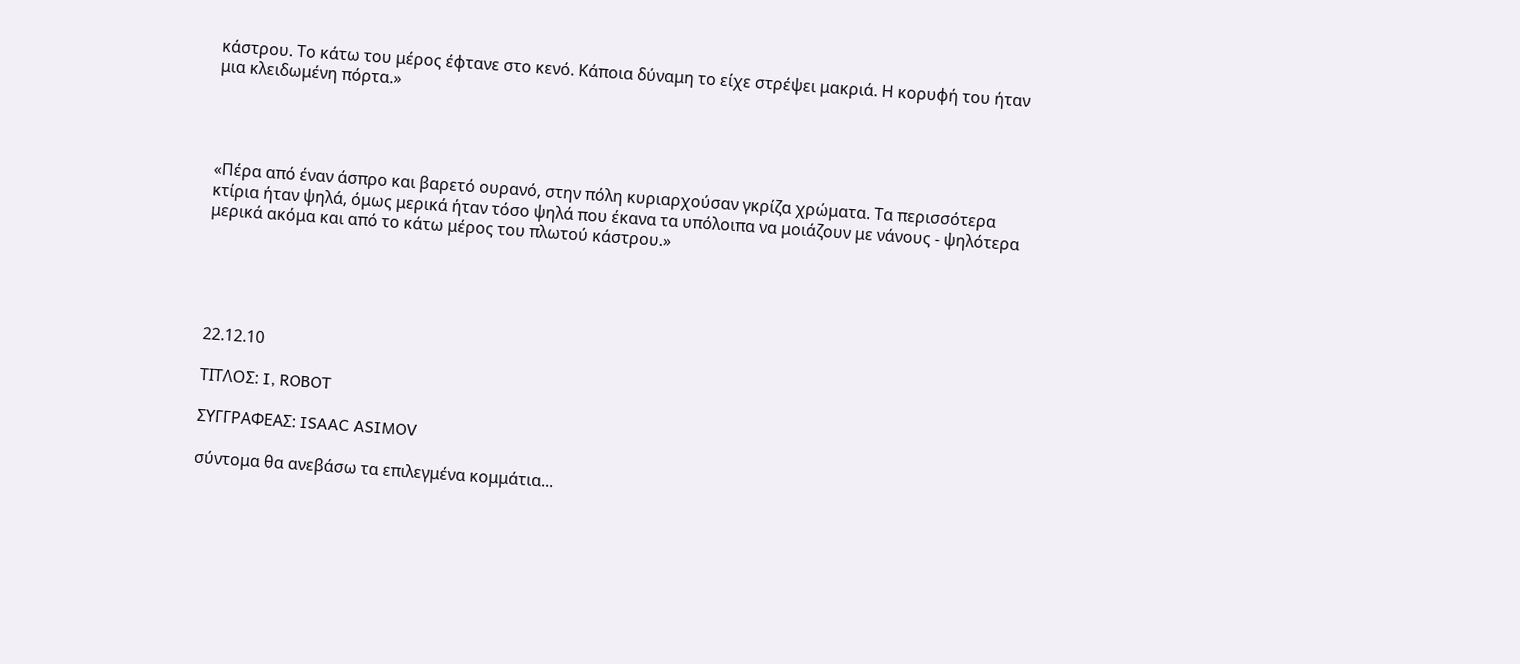κάστρου. Το κάτω του μέρος έφτανε στο κενό. Κάποια δύναμη το είχε στρέψει μακριά. Η κορυφή του ήταν μια κλειδωμένη πόρτα.»




«Πέρα από έναν άσπρο και βαρετό ουρανό, στην πόλη κυριαρχούσαν γκρίζα χρώματα. Τα περισσότερα κτίρια ήταν ψηλά, όμως μερικά ήταν τόσο ψηλά που έκανα τα υπόλοιπα να μοιάζουν με νάνους - ψηλότερα μερικά ακόμα και από το κάτω μέρος του πλωτού κάστρου.»





22.12.10

ΤΙΤΛΟΣ: I, ROBOT

ΣΥΓΓΡΑΦΕΑΣ: ISAAC ASIMOV

σύντομα θα ανεβάσω τα επιλεγμένα κομμάτια...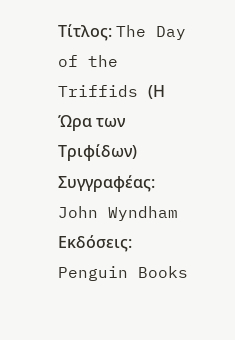Τίτλος: The Day of the Triffids (Η Ώρα των Τριφίδων)
Συγγραφέας: John Wyndham
Εκδόσεις: Penguin Books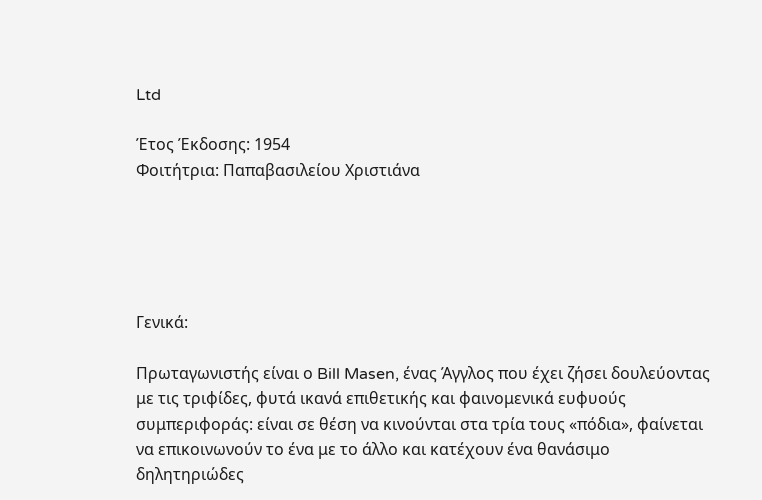Ltd

Έτος Έκδοσης: 1954
Φοιτήτρια: Παπαβασιλείου Χριστιάνα





Γενικά:

Πρωταγωνιστής είναι ο Bill Masen, ένας Άγγλος που έχει ζήσει δουλεύοντας με τις τριφίδες, φυτά ικανά επιθετικής και φαινομενικά ευφυούς συμπεριφοράς: είναι σε θέση να κινούνται στα τρία τους «πόδια», φαίνεται να επικοινωνούν το ένα με το άλλο και κατέχουν ένα θανάσιμο δηλητηριώδες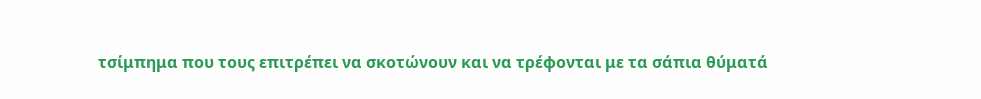τσίμπημα που τους επιτρέπει να σκοτώνουν και να τρέφονται με τα σάπια θύματά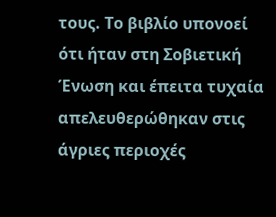τους. Το βιβλίο υπονοεί ότι ήταν στη Σοβιετική Ένωση και έπειτα τυχαία απελευθερώθηκαν στις άγριες περιοχές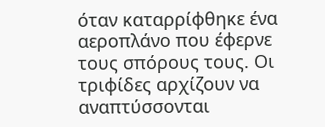όταν καταρρίφθηκε ένα αεροπλάνο που έφερνε τους σπόρους τους. Οι τριφίδες αρχίζουν να αναπτύσσονται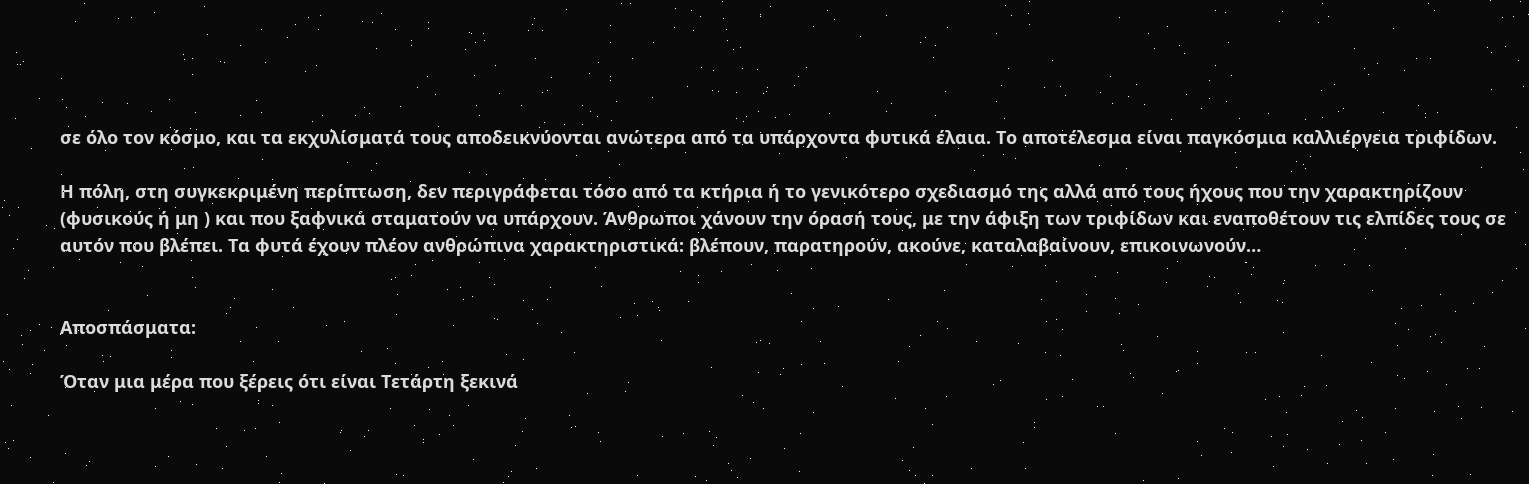σε όλο τον κόσμο, και τα εκχυλίσματά τους αποδεικνύονται ανώτερα από τα υπάρχοντα φυτικά έλαια. Το αποτέλεσμα είναι παγκόσμια καλλιέργεια τριφίδων.

Η πόλη, στη συγκεκριμένη περίπτωση, δεν περιγράφεται τόσο από τα κτήρια ή το γενικότερο σχεδιασμό της αλλά από τους ήχους που την χαρακτηρίζουν (φυσικούς ή μη ) και που ξαφνικά σταματούν να υπάρχουν. Άνθρωποι χάνουν την όρασή τους, με την άφιξη των τριφίδων και εναποθέτουν τις ελπίδες τους σε αυτόν που βλέπει. Τα φυτά έχουν πλέον ανθρώπινα χαρακτηριστικά: βλέπουν, παρατηρούν, ακούνε, καταλαβαίνουν, επικοινωνούν…


Αποσπάσματα:

Όταν μια μέρα που ξέρεις ότι είναι Τετάρτη ξεκινά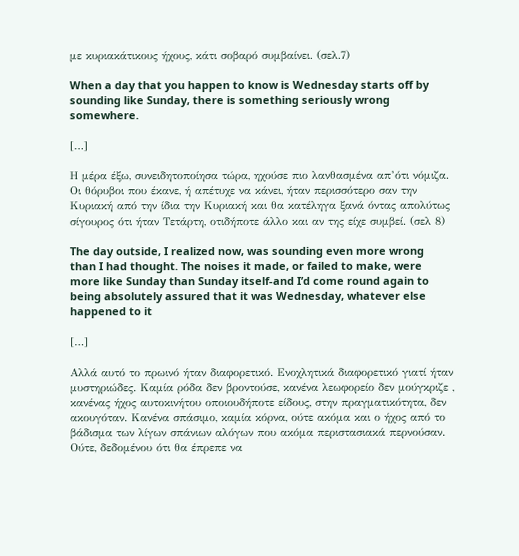με κυριακάτικους ήχους, κάτι σοβαρό συμβαίνει. (σελ.7)

When a day that you happen to know is Wednesday starts off by sounding like Sunday, there is something seriously wrong somewhere.

[…]

Η μέρα έξω, συνειδητοποίησα τώρα, ηχούσε πιο λανθασμένα απ’ότι νόμιζα. Οι θόρυβοι που έκανε, ή απέτυχε να κάνει, ήταν περισσότερο σαν την Κυριακή από την ίδια την Κυριακή και θα κατέληγα ξανά όντας απολύτως σίγουρος ότι ήταν Τετάρτη, οτιδήποτε άλλο και αν της είχε συμβεί. (σελ 8)

The day outside, I realized now, was sounding even more wrong than I had thought. The noises it made, or failed to make, were more like Sunday than Sunday itself-and I’d come round again to being absolutely assured that it was Wednesday, whatever else happened to it

[…]

Αλλά αυτό το πρωινό ήταν διαφορετικό. Ενοχλητικά διαφορετικό γιατί ήταν μυστηριώδες. Καμία ρόδα δεν βροντούσε, κανένα λεωφορείο δεν μούγκριζε , κανένας ήχος αυτοκινήτου οποιουδήποτε είδους, στην πραγματικότητα, δεν ακουγόταν. Κανένα σπάσιμο, καμία κόρνα, ούτε ακόμα και ο ήχος από το βάδισμα των λίγων σπάνιων αλόγων που ακόμα περιστασιακά περνούσαν. Ούτε, δεδομένου ότι θα έπρεπε να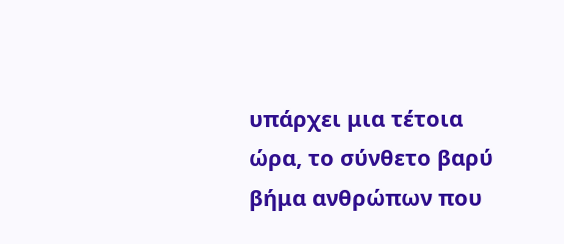υπάρχει μια τέτοια ώρα, το σύνθετο βαρύ βήμα ανθρώπων που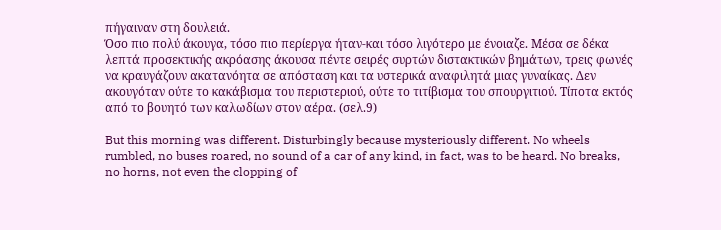πήγαιναν στη δουλειά.
Όσο πιο πολύ άκουγα, τόσο πιο περίεργα ήταν-και τόσο λιγότερο με ένοιαζε. Μέσα σε δέκα λεπτά προσεκτικής ακρόασης άκουσα πέντε σειρές συρτών διστακτικών βημάτων, τρεις φωνές να κραυγάζουν ακατανόητα σε απόσταση και τα υστερικά αναφιλητά μιας γυναίκας. Δεν ακουγόταν ούτε το κακάβισμα του περιστεριού, ούτε το τιτίβισμα του σπουργιτιού. Τίποτα εκτός από το βουητό των καλωδίων στον αέρα. (σελ.9)

But this morning was different. Disturbingly because mysteriously different. No wheels rumbled, no buses roared, no sound of a car of any kind, in fact, was to be heard. No breaks, no horns, not even the clopping of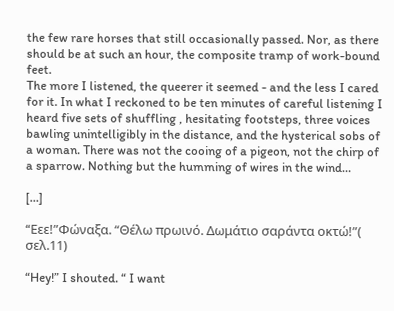the few rare horses that still occasionally passed. Nor, as there should be at such an hour, the composite tramp of work-bound feet.
The more I listened, the queerer it seemed - and the less I cared for it. In what I reckoned to be ten minutes of careful listening I heard five sets of shuffling , hesitating footsteps, three voices bawling unintelligibly in the distance, and the hysterical sobs of a woman. There was not the cooing of a pigeon, not the chirp of a sparrow. Nothing but the humming of wires in the wind…

[…]

“Eεε!”Φώναξα. “Θέλω πρωινό. Δωμάτιο σαράντα οκτώ!”( σελ.11)

“Hey!” I shouted. “ I want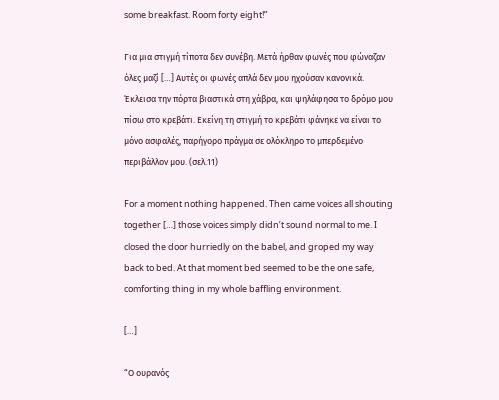some breakfast. Room forty eight!”

Για μια στιγμή τίποτα δεν συνέβη. Μετά ήρθαν φωνές που φώναζαν όλες μαζί […] Αυτές οι φωνές απλά δεν μου ηχούσαν κανονικά. Έκλεισα την πόρτα βιαστικά στη χάβρα, και ψηλάφησα το δρόμο μου πίσω στο κρεβάτι. Εκείνη τη στιγμή το κρεβάτι φάνηκε να είναι το μόνο ασφαλές, παρήγορο πράγμα σε ολόκληρο το μπερδεμένο περιβάλλον μου. (σελ.11)

For a moment nothing happened. Then came voices all shouting together […] those voices simply didn’t sound normal to me. I closed the door hurriedly on the babel, and groped my way back to bed. At that moment bed seemed to be the one safe, comforting thing in my whole baffling environment.

[…]

“Ο ουρανός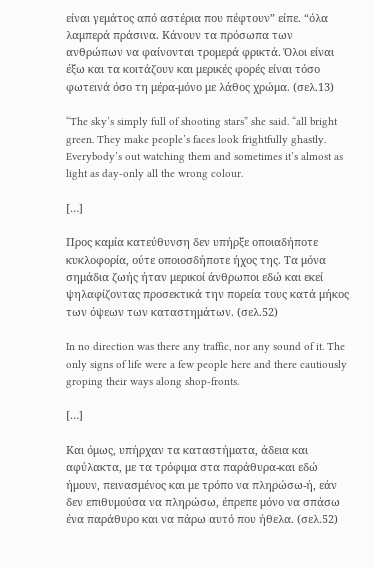είναι γεμάτος από αστέρια που πέφτουν” είπε. “όλα λαμπερά πράσινα. Κάνουν τα πρόσωπα των ανθρώπων να φαίνονται τρομερά φρικτά. Όλοι είναι έξω και τα κοιτάζουν και μερικές φορές είναι τόσο φωτεινά όσο τη μέρα-μόνο με λάθος χρώμα. (σελ.13)

“The sky’s simply full of shooting stars” she said. “all bright green. They make people’s faces look frightfully ghastly. Everybody’s out watching them and sometimes it’s almost as light as day-only all the wrong colour.

[…]

Προς καμία κατεύθυνση δεν υπήρξε οποιαδήποτε κυκλοφορία, ούτε οποιοσδήποτε ήχος της. Τα μόνα σημάδια ζωής ήταν μερικοί άνθρωποι εδώ και εκεί ψηλαφίζοντας προσεκτικά την πορεία τους κατά μήκος των όψεων των καταστημάτων. (σελ.52)

In no direction was there any traffic, nor any sound of it. The only signs of life were a few people here and there cautiously groping their ways along shop-fronts.

[…]

Και όμως, υπήρχαν τα καταστήματα, άδεια και αφύλακτα, με τα τρόφιμα στα παράθυρα-και εδώ ήμουν, πεινασμένος και με τρόπο να πληρώσω-ή, εάν δεν επιθυμούσα να πληρώσω, έπρεπε μόνο να σπάσω ένα παράθυρο και να πάρω αυτό που ήθελα. (σελ.52)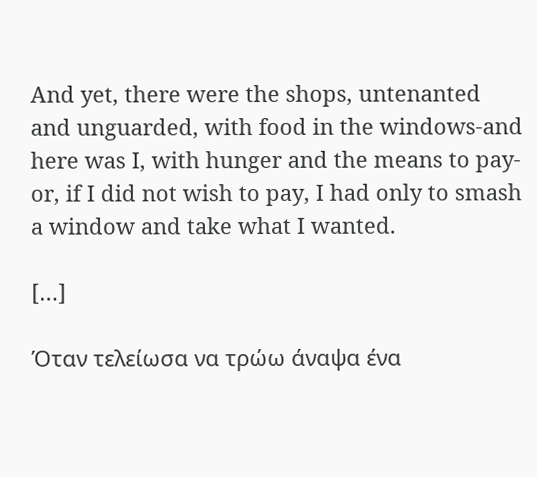And yet, there were the shops, untenanted and unguarded, with food in the windows-and here was I, with hunger and the means to pay-or, if I did not wish to pay, I had only to smash a window and take what I wanted.

[…]

Όταν τελείωσα να τρώω άναψα ένα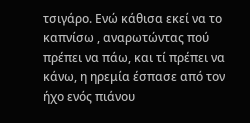τσιγάρο. Ενώ κάθισα εκεί να το καπνίσω , αναρωτώντας πού πρέπει να πάω, και τί πρέπει να κάνω, η ηρεμία έσπασε από τον ήχο ενός πιάνου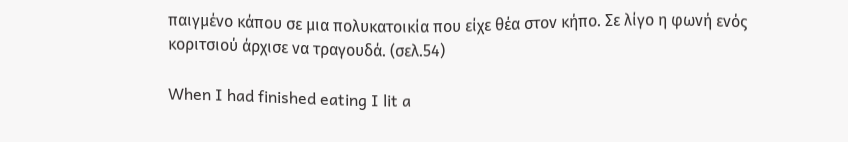παιγμένο κάπου σε μια πολυκατοικία που είχε θέα στον κήπο. Σε λίγο η φωνή ενός κοριτσιού άρχισε να τραγουδά. (σελ.54)

When I had finished eating I lit a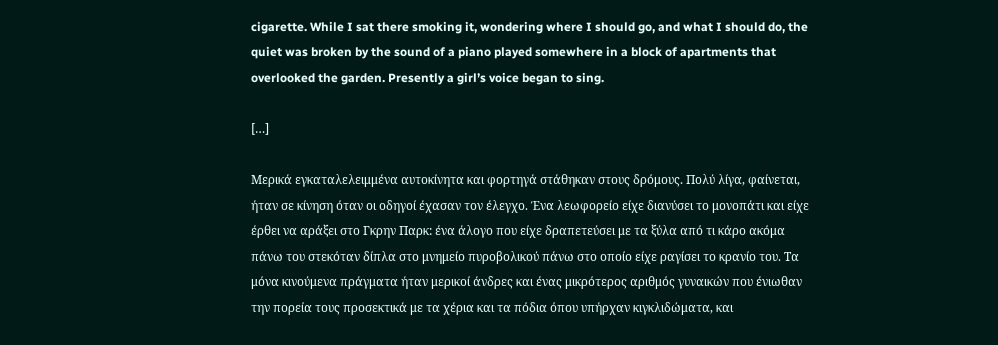cigarette. While I sat there smoking it, wondering where I should go, and what I should do, the quiet was broken by the sound of a piano played somewhere in a block of apartments that overlooked the garden. Presently a girl’s voice began to sing.

[…]

Μερικά εγκαταλελειμμένα αυτοκίνητα και φορτηγά στάθηκαν στους δρόμους. Πολύ λίγα, φαίνεται, ήταν σε κίνηση όταν οι οδηγοί έχασαν τον έλεγχο. Ένα λεωφορείο είχε διανύσει το μονοπάτι και είχε έρθει να αράξει στο Γκρην Παρκ: ένα άλογο που είχε δραπετεύσει με τα ξύλα από τι κάρο ακόμα πάνω του στεκόταν δίπλα στο μνημείο πυροβολικού πάνω στο οποίο είχε ραγίσει το κρανίο του. Τα μόνα κινούμενα πράγματα ήταν μερικοί άνδρες και ένας μικρότερος αριθμός γυναικών που ένιωθαν την πορεία τους προσεκτικά με τα χέρια και τα πόδια όπου υπήρχαν κιγκλιδώματα, και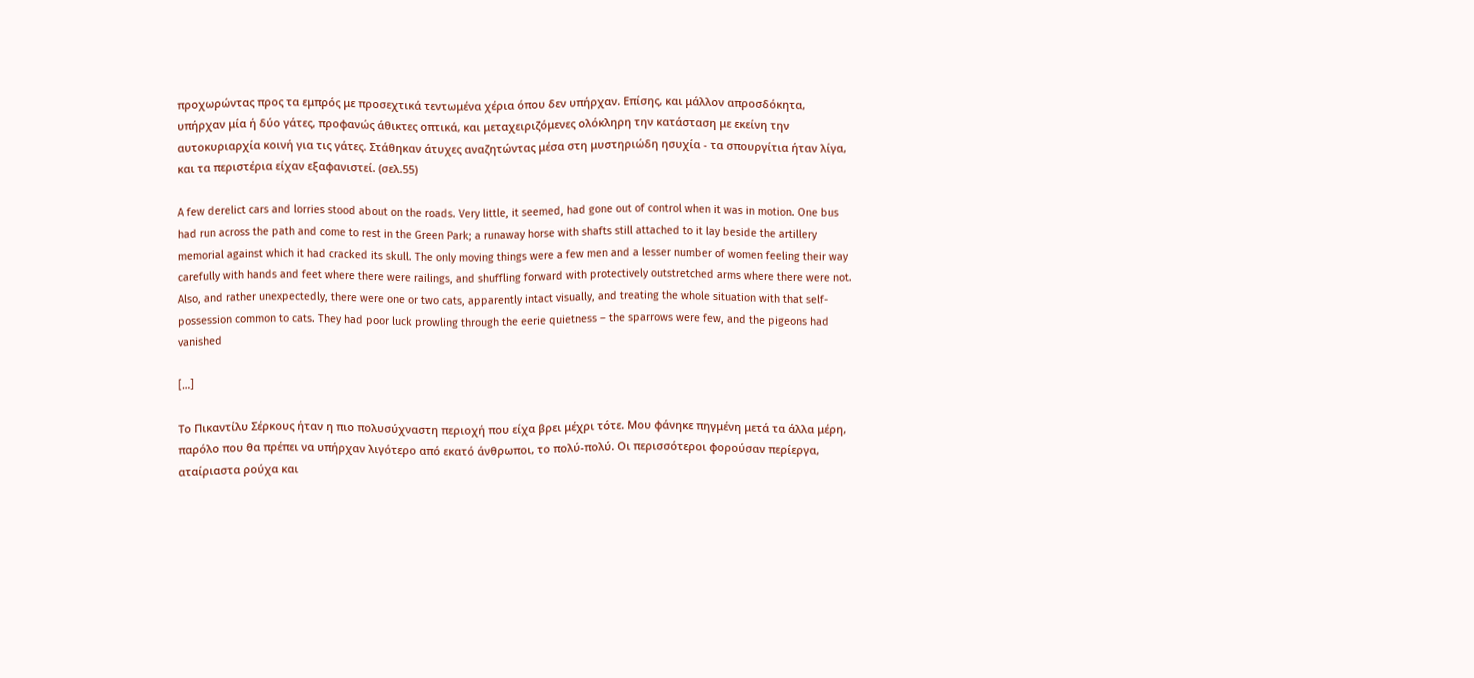προχωρώντας προς τα εμπρός με προσεχτικά τεντωμένα χέρια όπου δεν υπήρχαν. Επίσης, και μάλλον απροσδόκητα, υπήρχαν μία ή δύο γάτες, προφανώς άθικτες οπτικά, και μεταχειριζόμενες ολόκληρη την κατάσταση με εκείνη την αυτοκυριαρχία κοινή για τις γάτες. Στάθηκαν άτυχες αναζητώντας μέσα στη μυστηριώδη ησυχία - τα σπουργίτια ήταν λίγα, και τα περιστέρια είχαν εξαφανιστεί. (σελ.55)

A few derelict cars and lorries stood about on the roads. Very little, it seemed, had gone out of control when it was in motion. One bus had run across the path and come to rest in the Green Park; a runaway horse with shafts still attached to it lay beside the artillery memorial against which it had cracked its skull. The only moving things were a few men and a lesser number of women feeling their way carefully with hands and feet where there were railings, and shuffling forward with protectively outstretched arms where there were not. Also, and rather unexpectedly, there were one or two cats, apparently intact visually, and treating the whole situation with that self-possession common to cats. They had poor luck prowling through the eerie quietness – the sparrows were few, and the pigeons had vanished

[…]

Το Πικαντίλυ Σέρκους ήταν η πιο πολυσύχναστη περιοχή που είχα βρει μέχρι τότε. Μου φάνηκε πηγμένη μετά τα άλλα μέρη, παρόλο που θα πρέπει να υπήρχαν λιγότερο από εκατό άνθρωποι, το πολύ-πολύ. Οι περισσότεροι φορούσαν περίεργα, αταίριαστα ρούχα και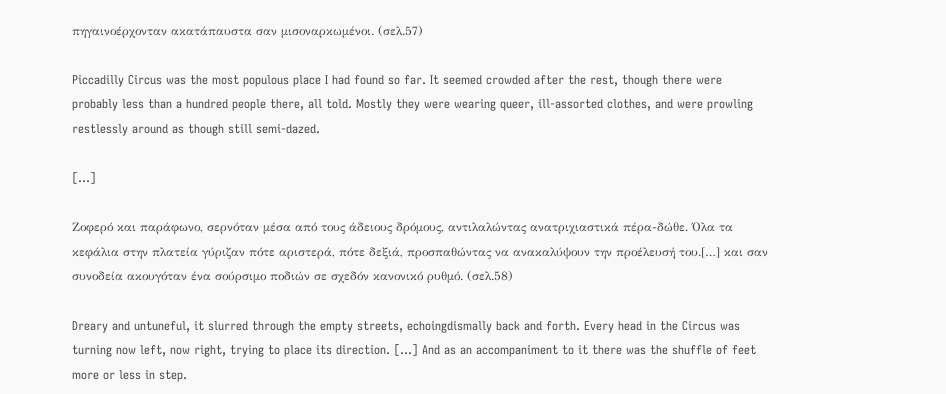πηγαινοέρχονταν ακατάπαυστα σαν μισοναρκωμένοι. (σελ.57)

Piccadilly Circus was the most populous place I had found so far. It seemed crowded after the rest, though there were probably less than a hundred people there, all told. Mostly they were wearing queer, ill-assorted clothes, and were prowling restlessly around as though still semi-dazed.

[…]

Ζοφερό και παράφωνο, σερνόταν μέσα από τους άδειους δρόμους, αντιλαλώντας ανατριχιαστικά πέρα-δώθε. Όλα τα κεφάλια στην πλατεία γύριζαν πότε αριστερά, πότε δεξιά, προσπαθώντας να ανακαλύψουν την προέλευσή του.[…] και σαν συνοδεία ακουγόταν ένα σούρσιμο ποδιών σε σχεδόν κανονικό ρυθμό. (σελ.58)

Dreary and untuneful, it slurred through the empty streets, echoingdismally back and forth. Every head in the Circus was turning now left, now right, trying to place its direction. […] And as an accompaniment to it there was the shuffle of feet more or less in step.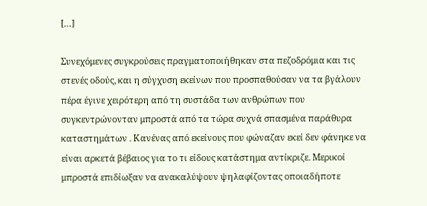[…]

Συνεχόμενες συγκρούσεις πραγματοποιήθηκαν στα πεζοδρόμια και τις στενές οδούς, και η σύγχυση εκείνων που προσπαθούσαν να τα βγάλουν πέρα έγινε χειρότερη από τη συστάδα των ανθρώπων που συγκεντρώνονταν μπροστά από τα τώρα συχνά σπασμένα παράθυρα καταστημάτων . Κανένας από εκείνους που φώναζαν εκεί δεν φάνηκε να είναι αρκετά βέβαιος για το τι είδους κατάστημα αντίκριζε. Μερικοί μπροστά επιδίωξαν να ανακαλύψουν ψηλαφίζοντας οποιαδήποτε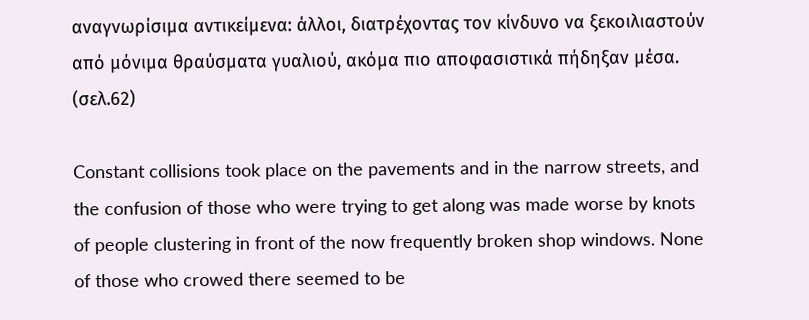αναγνωρίσιμα αντικείμενα: άλλοι, διατρέχοντας τον κίνδυνο να ξεκοιλιαστούν από μόνιμα θραύσματα γυαλιού, ακόμα πιο αποφασιστικά πήδηξαν μέσα. (σελ.62)

Constant collisions took place on the pavements and in the narrow streets, and the confusion of those who were trying to get along was made worse by knots of people clustering in front of the now frequently broken shop windows. None of those who crowed there seemed to be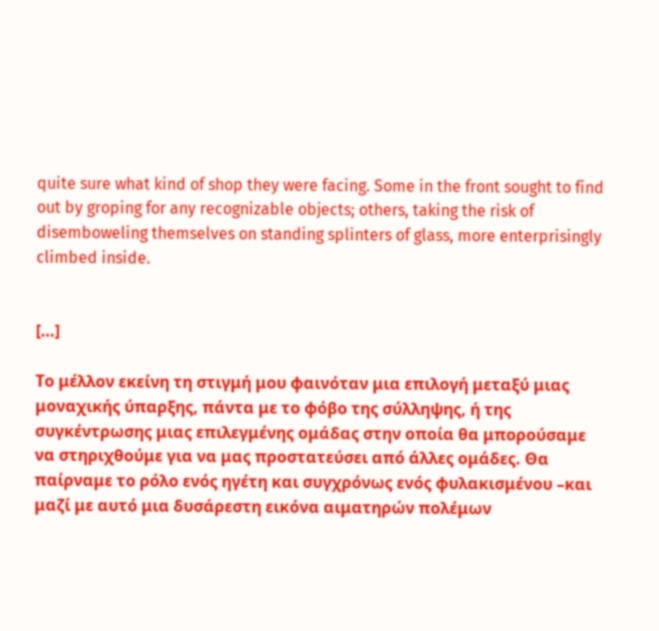quite sure what kind of shop they were facing. Some in the front sought to find out by groping for any recognizable objects; others, taking the risk of disemboweling themselves on standing splinters of glass, more enterprisingly climbed inside.


[…]

Το μέλλον εκείνη τη στιγμή μου φαινόταν μια επιλογή μεταξύ μιας μοναχικής ύπαρξης, πάντα με το φόβο της σύλληψης, ή της συγκέντρωσης μιας επιλεγμένης ομάδας στην οποία θα μπορούσαμε να στηριχθούμε για να μας προστατεύσει από άλλες ομάδες. Θα παίρναμε το ρόλο ενός ηγέτη και συγχρόνως ενός φυλακισμένου –και μαζί με αυτό μια δυσάρεστη εικόνα αιματηρών πολέμων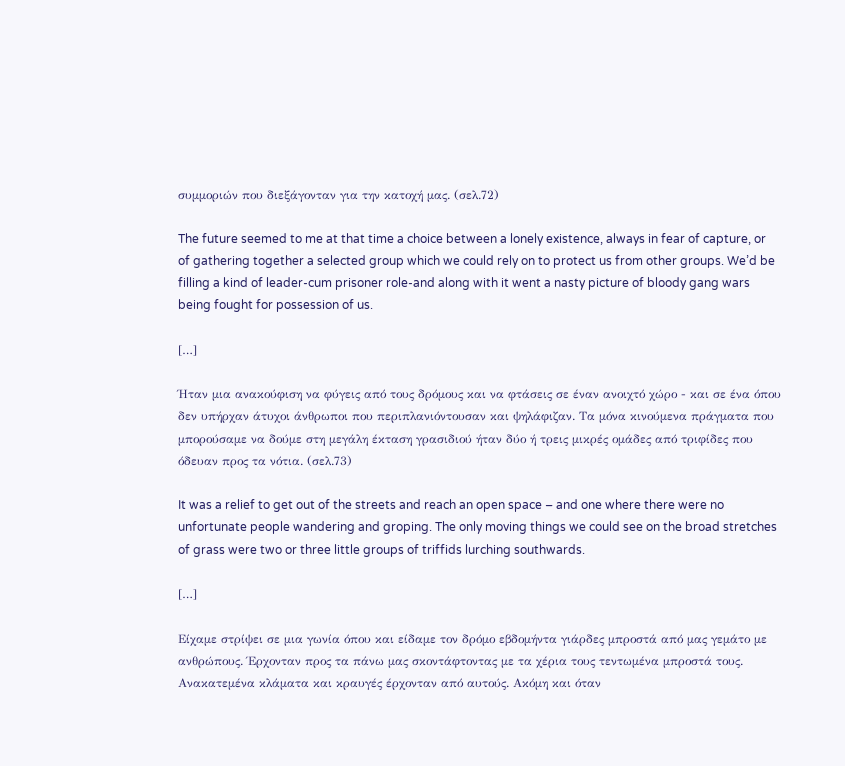συμμοριών που διεξάγονταν για την κατοχή μας. (σελ.72)

The future seemed to me at that time a choice between a lonely existence, always in fear of capture, or of gathering together a selected group which we could rely on to protect us from other groups. We’d be filling a kind of leader-cum prisoner role-and along with it went a nasty picture of bloody gang wars being fought for possession of us.

[…]

Ήταν μια ανακούφιση να φύγεις από τους δρόμους και να φτάσεις σε έναν ανοιχτό χώρο - και σε ένα όπου δεν υπήρχαν άτυχοι άνθρωποι που περιπλανιόντουσαν και ψηλάφιζαν. Τα μόνα κινούμενα πράγματα που μπορούσαμε να δούμε στη μεγάλη έκταση γρασιδιού ήταν δύο ή τρεις μικρές ομάδες από τριφίδες που όδευαν προς τα νότια. (σελ.73)

It was a relief to get out of the streets and reach an open space – and one where there were no unfortunate people wandering and groping. The only moving things we could see on the broad stretches of grass were two or three little groups of triffids lurching southwards.

[…]

Είχαμε στρίψει σε μια γωνία όπου και είδαμε τον δρόμο εβδομήντα γιάρδες μπροστά από μας γεμάτο με ανθρώπους. Έρχονταν προς τα πάνω μας σκοντάφτοντας με τα χέρια τους τεντωμένα μπροστά τους. Ανακατεμένα κλάματα και κραυγές έρχονταν από αυτούς. Ακόμη και όταν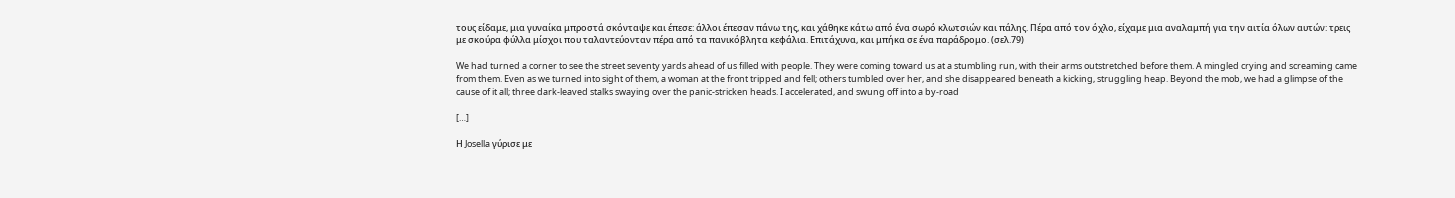τους είδαμε, μια γυναίκα μπροστά σκόνταψε και έπεσε: άλλοι έπεσαν πάνω της, και χάθηκε κάτω από ένα σωρό κλωτσιών και πάλης. Πέρα από τον όχλο, είχαμε μια αναλαμπή για την αιτία όλων αυτών: τρεις με σκούρα φύλλα μίσχοι που ταλαντεύονταν πέρα από τα πανικόβλητα κεφάλια. Επιτάχυνα, και μπήκα σε ένα παράδρομο. (σελ.79)

We had turned a corner to see the street seventy yards ahead of us filled with people. They were coming toward us at a stumbling run, with their arms outstretched before them. A mingled crying and screaming came from them. Even as we turned into sight of them, a woman at the front tripped and fell; others tumbled over her, and she disappeared beneath a kicking, struggling heap. Beyond the mob, we had a glimpse of the cause of it all; three dark-leaved stalks swaying over the panic-stricken heads. I accelerated, and swung off into a by-road

[…]

Η Josella γύρισε με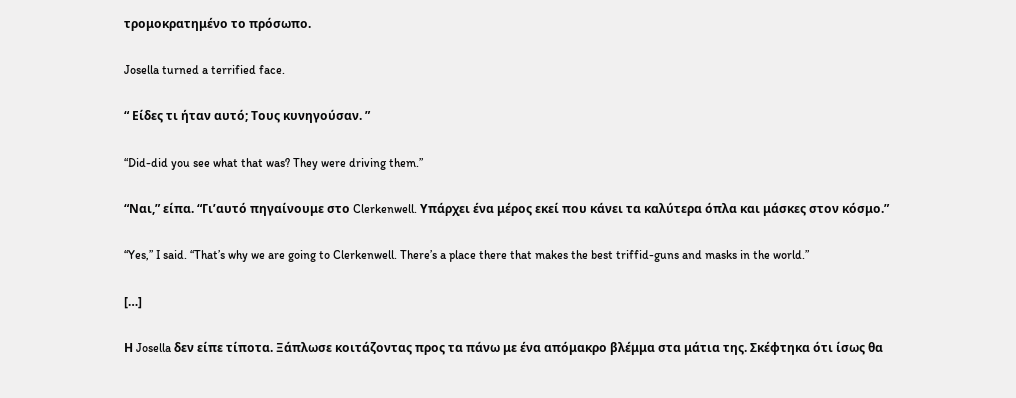τρομοκρατημένο το πρόσωπο.

Josella turned a terrified face.

“ Είδες τι ήταν αυτό; Τους κυνηγούσαν. ”

“Did-did you see what that was? They were driving them.”

“Ναι,” είπα. “Γι’αυτό πηγαίνουμε στο Clerkenwell. Υπάρχει ένα μέρος εκεί που κάνει τα καλύτερα όπλα και μάσκες στον κόσμο.”

“Yes,” I said. “That’s why we are going to Clerkenwell. There’s a place there that makes the best triffid-guns and masks in the world.”

[…]

Η Josella δεν είπε τίποτα. Ξάπλωσε κοιτάζοντας προς τα πάνω με ένα απόμακρο βλέμμα στα μάτια της. Σκέφτηκα ότι ίσως θα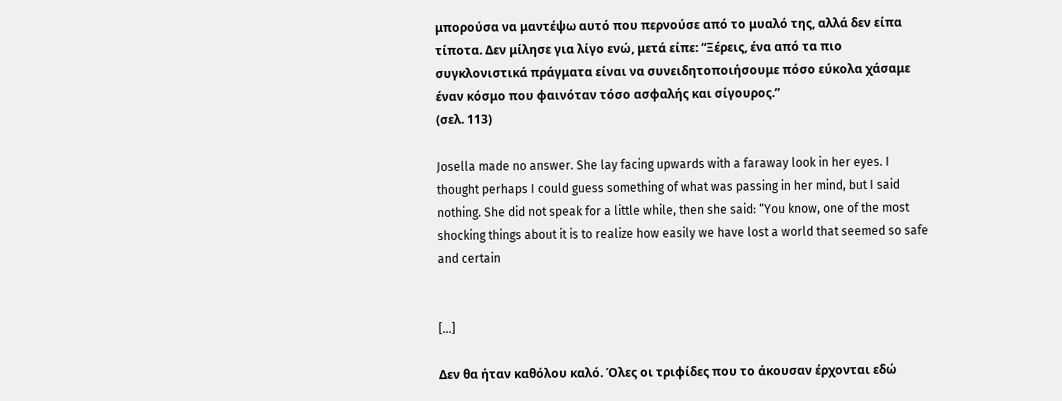μπορούσα να μαντέψω αυτό που περνούσε από το μυαλό της, αλλά δεν είπα τίποτα. Δεν μίλησε για λίγο ενώ, μετά είπε: “Ξέρεις, ένα από τα πιο συγκλονιστικά πράγματα είναι να συνειδητοποιήσουμε πόσο εύκολα χάσαμε έναν κόσμο που φαινόταν τόσο ασφαλής και σίγουρος.”
(σελ. 113)

Josella made no answer. She lay facing upwards with a faraway look in her eyes. I thought perhaps I could guess something of what was passing in her mind, but I said nothing. She did not speak for a little while, then she said: “You know, one of the most shocking things about it is to realize how easily we have lost a world that seemed so safe and certain


[…]

Δεν θα ήταν καθόλου καλό. Όλες οι τριφίδες που το άκουσαν έρχονται εδώ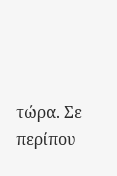τώρα. Σε περίπου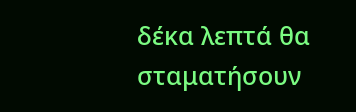δέκα λεπτά θα σταματήσουν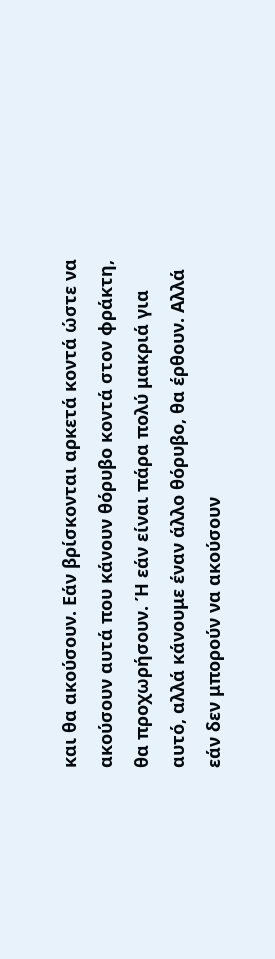και θα ακούσουν. Εάν βρίσκονται αρκετά κοντά ώστε να ακούσουν αυτά που κάνουν θόρυβο κοντά στον φράκτη, θα προχωρήσουν. Ή εάν είναι πάρα πολύ μακριά για αυτό, αλλά κάνουμε έναν άλλο θόρυβο, θα έρθουν. Αλλά εάν δεν μπορούν να ακούσουν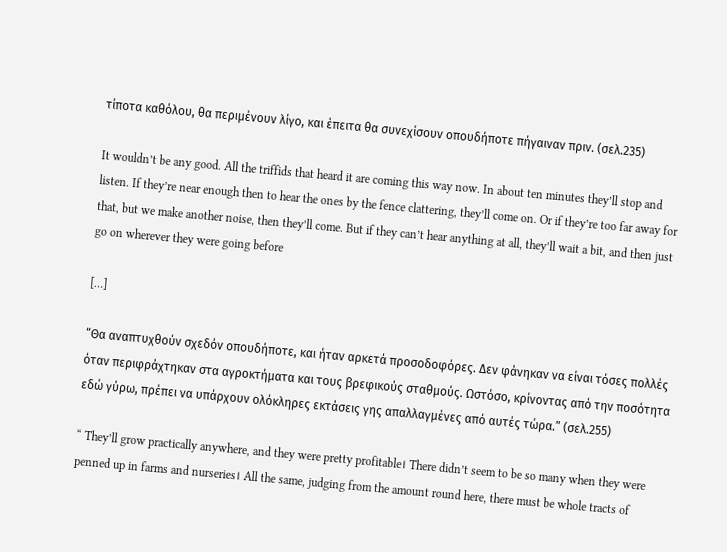τίποτα καθόλου, θα περιμένουν λίγο, και έπειτα θα συνεχίσουν οπουδήποτε πήγαιναν πριν. (σελ.235)

It wouldn’t be any good. All the triffids that heard it are coming this way now. In about ten minutes they’ll stop and listen. If they’re near enough then to hear the ones by the fence clattering, they’ll come on. Or if they’re too far away for that, but we make another noise, then they’ll come. But if they can’t hear anything at all, they’ll wait a bit, and then just go on wherever they were going before

[…]

“Θα αναπτυχθούν σχεδόν οπουδήποτε, και ήταν αρκετά προσοδοφόρες. Δεν φάνηκαν να είναι τόσες πολλές όταν περιφράχτηκαν στα αγροκτήματα και τους βρεφικούς σταθμούς. Ωστόσο, κρίνοντας από την ποσότητα εδώ γύρω, πρέπει να υπάρχουν ολόκληρες εκτάσεις γης απαλλαγμένες από αυτές τώρα.” (σελ.255)

“ They’ll grow practically anywhere, and they were pretty profitable। There didn’t seem to be so many when they were penned up in farms and nurseries। All the same, judging from the amount round here, there must be whole tracts of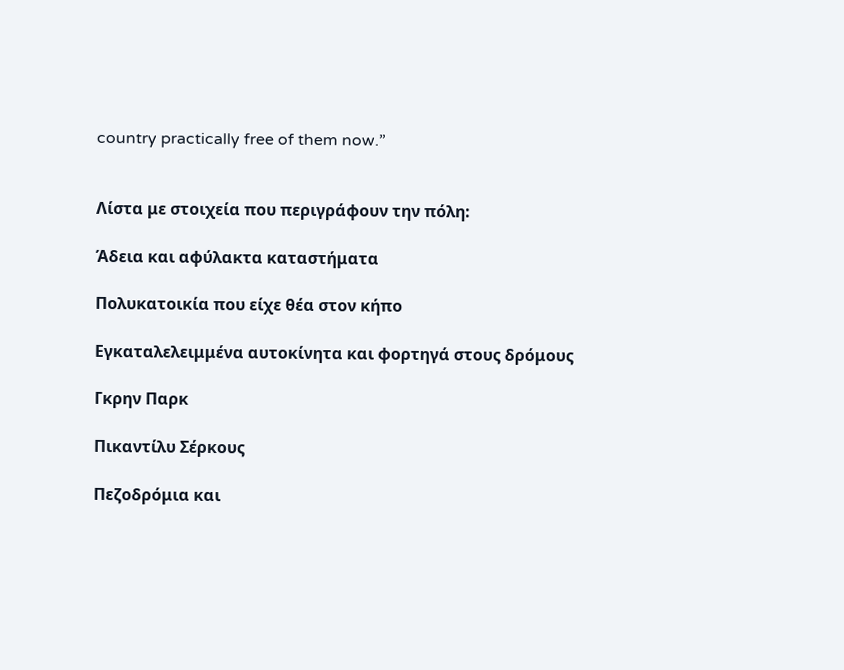country practically free of them now.”


Λίστα με στοιχεία που περιγράφουν την πόλη:

Άδεια και αφύλακτα καταστήματα

Πολυκατοικία που είχε θέα στον κήπο

Εγκαταλελειμμένα αυτοκίνητα και φορτηγά στους δρόμους

Γκρην Παρκ

Πικαντίλυ Σέρκους

Πεζοδρόμια και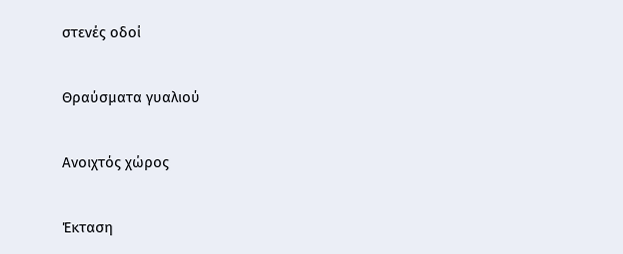στενές οδοί

Θραύσματα γυαλιού

Ανοιχτός χώρος

Έκταση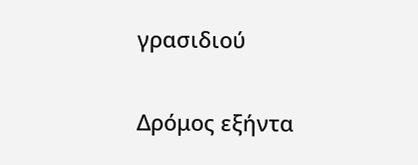γρασιδιού

Δρόμος εξήντα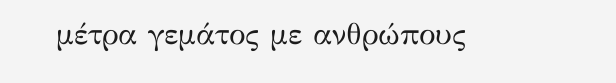μέτρα γεμάτος με ανθρώπους